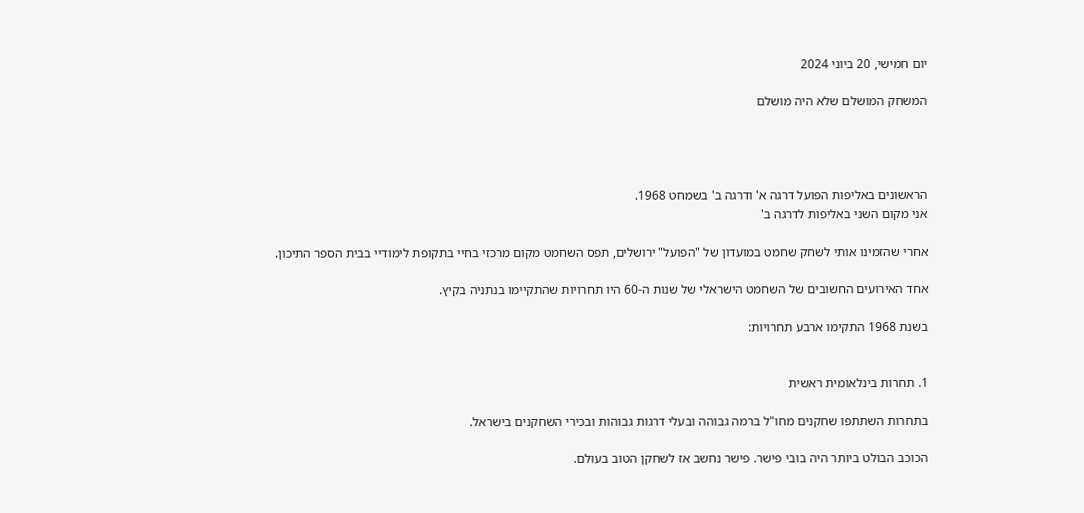יום חמישי, 20 ביוני 2024

המשחק המושלם שלא היה מושלם




הראשונים באליפות הפועל דרגה א' ודרגה ב' בשמחט 1968.
אני מקום השני באליפות לדרגה ב'

אחרי שהזמינו אותי לשחק שחמט במועדון של "הפועל" ירושלים, תפס השחמט מקום מרכזי בחיי בתקופת לימודיי בבית הספר התיכון.

אחד האירועים החשובים של השחמט הישראלי של שנות ה-60 היו תחרויות שהתקיימו בנתניה בקיץ.

בשנת 1968 התקימו ארבע תחרויות:


1. תחרות בינלאומית ראשית

בתחרות השתתפו שחקנים מחו"ל ברמה גבוהה ובעלי דרגות גבוהות ובכירי השחקנים בישראל.

הכוכב הבולט ביותר היה בובי פישר. פישר נחשב אז לשחקן הטוב בעולם.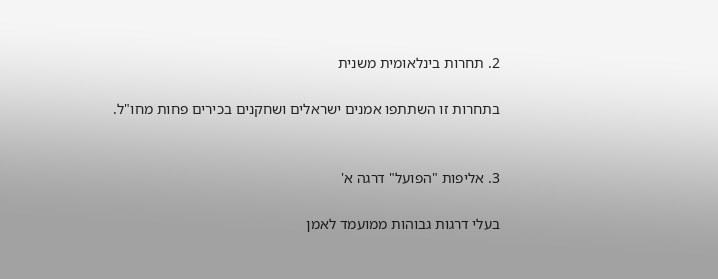2. תחרות בינלאומית משנית

בתחרות זו השתתפו אמנים ישראלים ושחקנים בכירים פחות מחו"ל.


3. אליפות "הפועל" דרגה א'

בעלי דרגות גבוהות ממועמד לאמן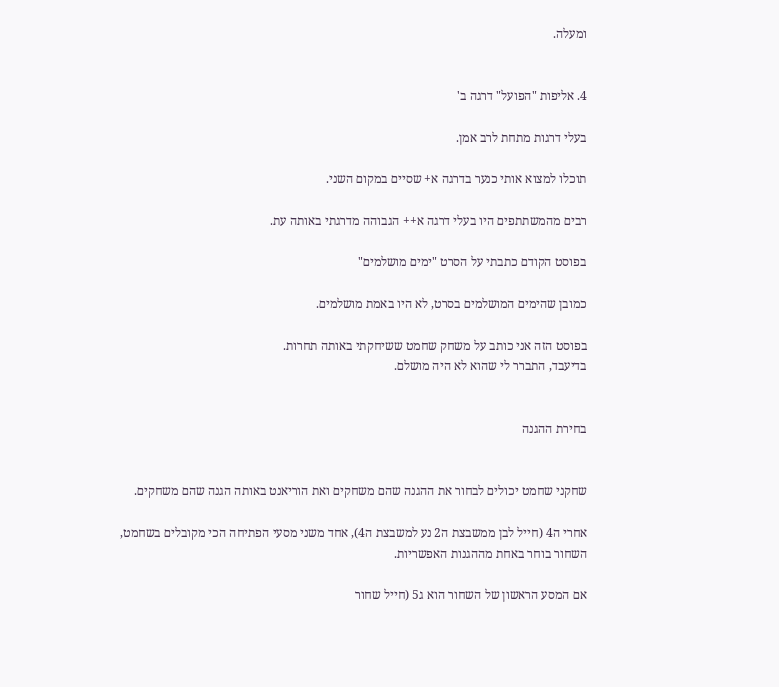ומעלה.


4. אליפות "הפועל" דרגה ב'

בעלי דרגות מתחת לרב אמן.

תוכלו למצוא אותי כנער בדרגה א+ שסיים במקום השני.

רבים מהמשתתפים היו בעלי דרגה א++ הגבוהה מדרגתי באותה עת.

בפוסט הקודם כתבתי על הסרט "ימים מושלמים"

כמובן שהימים המושלמים בסרט, לא היו באמת מושלמים.

בפוסט הזה אני כותב על משחק שחמט ששיחקתי באותה תחרות.
בדיעבד, התברר לי שהוא לא היה מושלם.


בחירת ההגנה


שחקני שחמט יכולים לבחור את ההגנה שהם משחקים ואת הוריאנט באותה הגנה שהם משחקים.

אחרי ה4 (חייל לבן ממשבצת ה2 נע למשבצת ה4), אחד משני מסעי הפתיחה הכי מקובלים בשחמט, השחור בוחר באחת מההגנות האפשריות.

אם המסע הראשון של השחור הוא ג5 (חייל שחור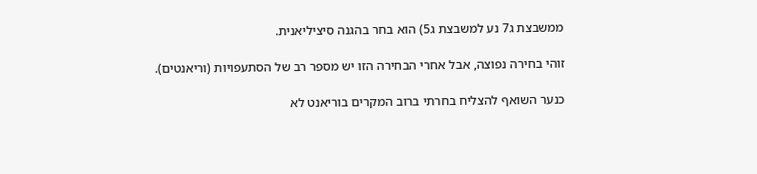ממשבצת ג7 נע למשבצת ג5) הוא בחר בהגנה סיציליאנית.

זוהי בחירה נפוצה, אבל אחרי הבחירה הזו יש מספר רב של הסתעפויות (וריאנטים).

כנער השואף להצליח בחרתי ברוב המקרים בוריאנט לא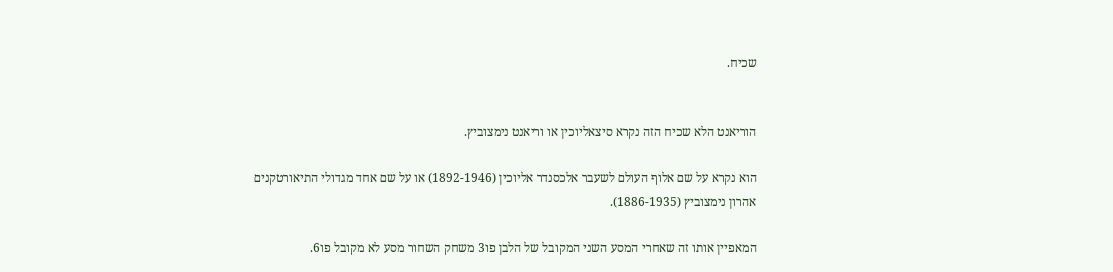שכיח.


הוריאנט הלא שכיח הזה נקרא סיצאליוכין או וריאנט נימצוביץ.

הוא נקרא על שם אלוף העולם לשעבר אלכסנדר אליוכין (1892-1946) או על שם אחד מגדולי התיאורטקנים אהרון נימצוביץ (1886-1935).

המאפיין אותו זה שאחרי המסע השני המקובל של הלבן פו3 משחק השחור מסע לא מקובל פו6.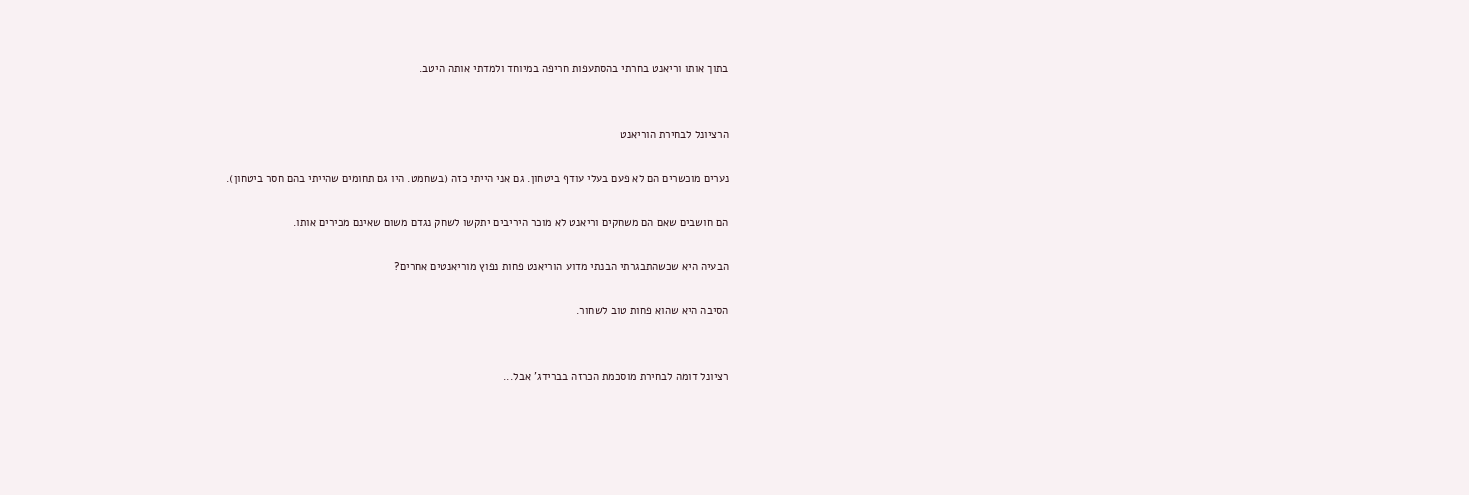בתוך אותו וריאנט בחרתי בהסתעפות חריפה במיוחד ולמדתי אותה היטב.


הרציונל לבחירת הוריאנט

נערים מוכשרים הם לא פעם בעלי עודף ביטחון. גם אני הייתי כזה (בשחמט. היו גם תחומים שהייתי בהם חסר ביטחון).

הם חושבים שאם הם משחקים וריאנט לא מוכר היריבים יתקשו לשחק נגדם משום שאינם מכירים אותו.

הבעיה היא שכשהתבגרתי הבנתי מדוע הוריאנט פחות נפוץ מוריאנטים אחרים?

הסיבה היא שהוא פחות טוב לשחור.


רציונל דומה לבחירת מוסכמת הכרזה בברידג' אבל...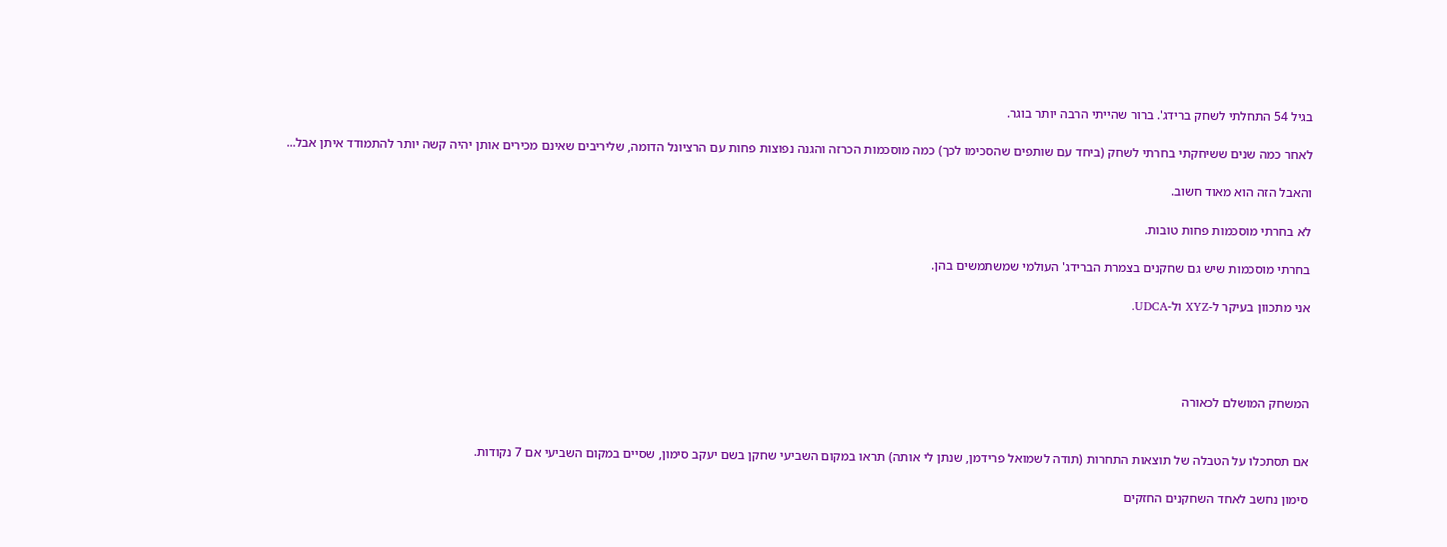בגיל 54 התחלתי לשחק ברידג'. ברור שהייתי הרבה יותר בוגר.

לאחר כמה שנים ששיחקתי בחרתי לשחק (ביחד עם שותפים שהסכימו לכך) כמה מוסכמות הכרזה והגנה נפוצות פחות עם הרציונל הדומה, שליריבים שאינם מכירים אותן יהיה קשה יותר להתמודד איתן אבל...

והאבל הזה הוא מאוד חשוב.

לא בחרתי מוסכמות פחות טובות.

בחרתי מוסכמות שיש גם שחקנים בצמרת הברידג' העולמי שמשתמשים בהן.

אני מתכוון בעיקר ל-XYZ ול-UDCA.




המשחק המושלם לכאורה


אם תסתכלו על הטבלה של תוצאות התחרות (תודה לשמואל פרידמן, שנתן לי אותה) תראו במקום השביעי שחקן בשם יעקב סימון, שסיים במקום השביעי אם 7 נקודות.

סימון נחשב לאחד השחקנים החזקים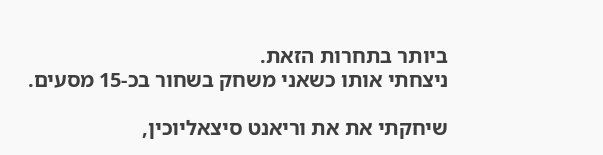ביותר בתחרות הזאת.
ניצחתי אותו כשאני משחק בשחור בכ-15 מסעים.

שיחקתי את את וריאנט סיצאליוכין,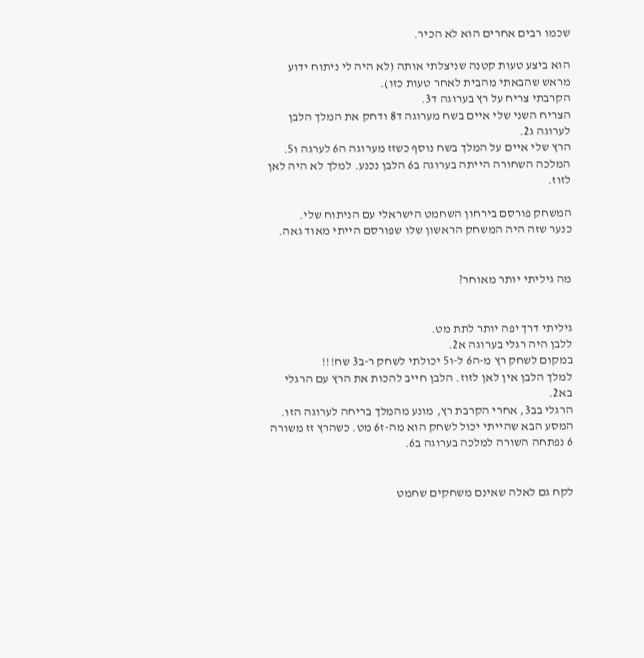שכמו רבים אחרים הוא לא הכיר.

הוא ביצע טעות קטנה שניצלתי אותה (לא היה לי ניתוח ידוע מראש שהבאתי מהבית לאחר טעות כזו).
הקרבתי צריח על רץ בערוגה ד3.
הצריח השני שלי איים בשח מערוגה ד8 ודחק את המלך הלבן לערוגה ג2.
הרץ שלי איים על המלך בשח נוסף כשזז מערוגה ה6 לערגה ו5. המלכה השחורה הייתה בערוגה ב6 הלבן נכנע. למלך לא היה לאן לזוז.

המשחק פורסם בירחון השחמט הישראלי עם הניתוח שלי.
כנער שזה היה המשחק הראשון שלו שפורסם הייתי מאוד גאה.


מה גיליתי יותר מאוחר?


גיליתי דרך יפה יותר לתת מט.
ללבן היה רגלי בערוגה א2.
במקום לשחק רץ מ-ה6 ל-ו5 יכולתי לשחק ר-ב3 שח!!!
למלך הלבן אין לאן לזוז. הלבן חייב להכות את הרץ עם הרגלי בא2.
הרגלי בב3, אחרי הקרבת רץ, מונע מהמלך בריחה לערוגה הזו. המסע הבא שהייתי יכול לשחק הוא מה-ז6 מט. כשהרץ זז משורה 6 נפתחה השורה למלכה בערוגה ב6.


לקח גם לאלה שאינם משחקים שחמט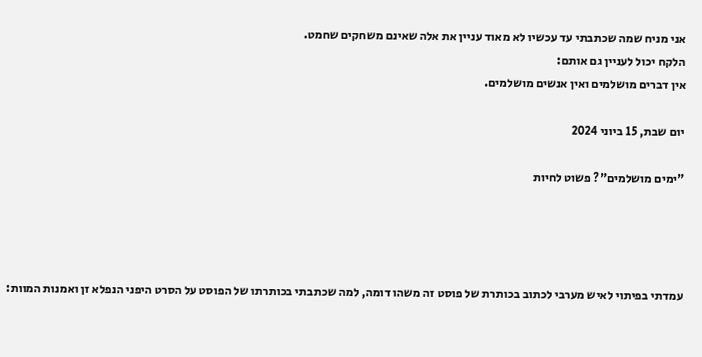אני מניח שמה שכתבתי עד עכשיו לא מאוד עניין את אלה שאינם משחקים שחמט.
הלקח יכול לעניין גם אותם:
אין דברים מושלמים ואין אנשים מושלמים.

יום שבת, 15 ביוני 2024

"ימים מושלמים"? פשוט לחיות




עמדתי בפיתוי לאיש מערבי לכתוב בכותרת של פוסט זה משהו דומה, למה שכתבתי בכותרתו של הפוסט על הסרט היפני הנפלא זן ואמנות המוות: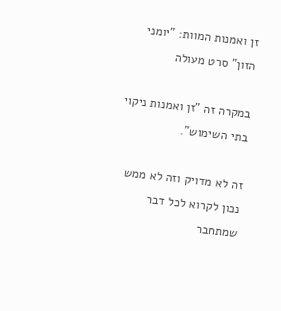זן ואמנות המוות: "יומני הזון" סרט מעולה

במקרה זה "זן ואמנות ניקוי בתי השימוש".

זה לא מדויק וזה לא ממש נכון לקרוא לכל דבר שמתחבר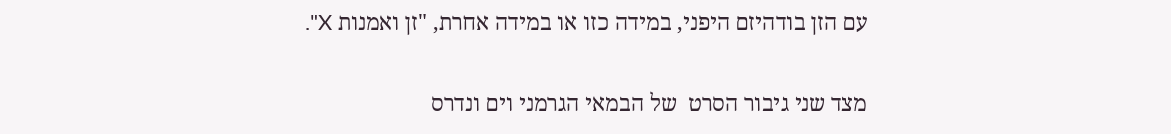עם הזן בודהיזם היפני, במידה כזו או במידה אחרת, "זן ואמנות X".


מצד שני גיבור הסרט  של הבמאי הגרמני וים ונדרס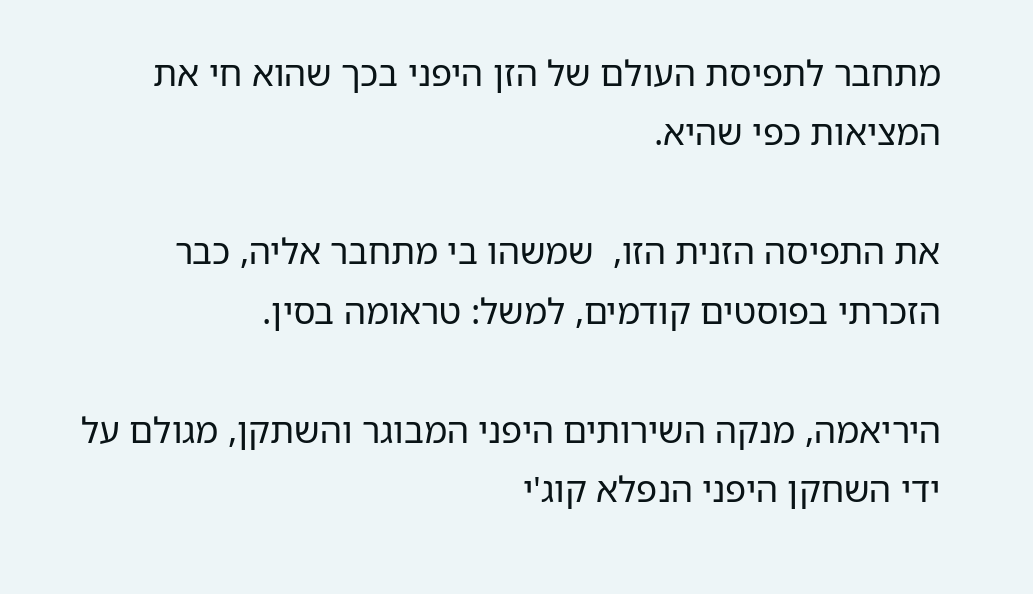מתחבר לתפיסת העולם של הזן היפני בכך שהוא חי את המציאות כפי שהיא.

את התפיסה הזנית הזו,  שמשהו בי מתחבר אליה, כבר הזכרתי בפוסטים קודמים, למשל: טראומה בסין.

היריאמה, מנקה השירותים היפני המבוגר והשתקן, מגולם על ידי השחקן היפני הנפלא קוג'י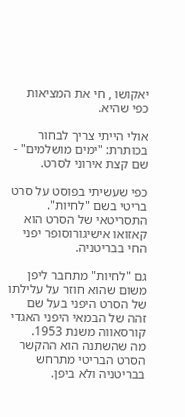יאקושו , חי את המציאות כפי שהיא.

אולי הייתי צריך לבחור בכותרת: "ימים מושלמים" - שם קצת אירוני לסרט.

כפי שעשיתי בפוסט על סרט בריטי בשם "לחיות". התסריטאי של הסרט הוא קאזואו אישיגורוסופר יפני החי בבריטניה.

גם "לחיות" מתחבר ליפן משום שהוא חוזר על עלילתו של הסרט היפני בעל שם זהה של הבמאי היפני האגדי  קורסאווה משנת 1953.
מה שהשתנה הוא ההקשר הסרט הבריטי מתרחש בבריטניה ולא ביפן.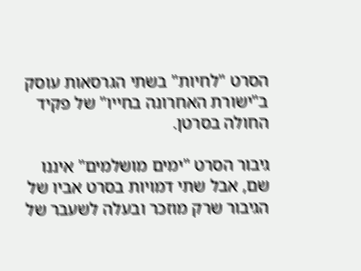הסרט "לחיות" בשתי הגרסאות עוסק ב"ישורת האחרונה בחייו" של פקיד החולה בסרטן.

גיבור הסרט "ימים מושלמים" איננו שם, אבל שתי דמויות בסרט אביו של הגיבור שרק מוזכר ובעלה לשעבר של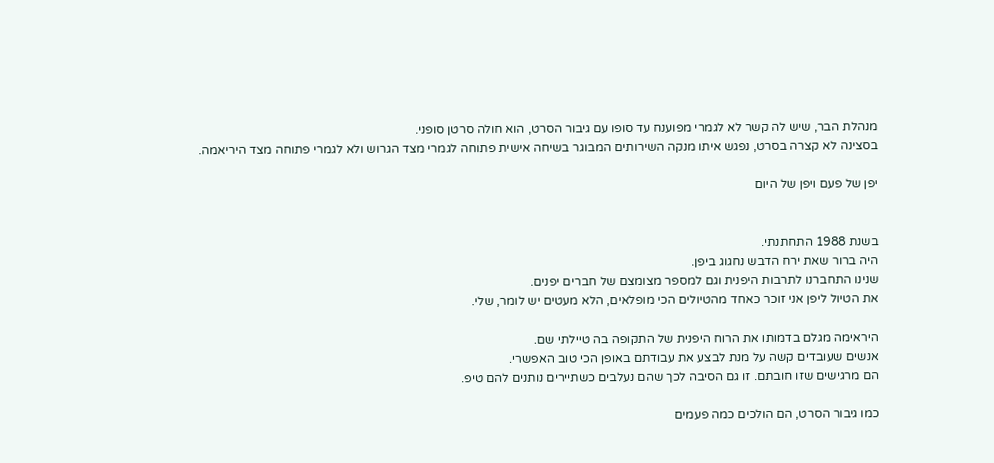מנהלת הבר, שיש לה קשר לא לגמרי מפוענח עד סופו עם גיבור הסרט, הוא חולה סרטן סופני.
בסצינה לא קצרה בסרט, נפגש איתו מנקה השירותים המבוגר בשיחה אישית פתוחה לגמרי מצד הגרוש ולא לגמרי פתוחה מצד היריאמה.

יפן של פעם ויפן של היום


בשנת 1988 התחתנתי.
היה ברור שאת ירח הדבש נחגוג ביפן.
שנינו התחברנו לתרבות היפנית וגם למספר מצומצם של חברים יפנים.
את הטיול ליפן אני זוכר כאחד מהטיולים הכי מופלאים, הלא מעטים יש לומר, שלי.

היראימה מגלם בדמותו את הרוח היפנית של התקופה בה טיילתי שם.
אנשים שעובדים קשה על מנת לבצע את עבודתם באופן הכי טוב האפשרי.
הם מרגישים שזו חובתם. זו גם הסיבה לכך שהם נעלבים כשתיירים נותנים להם טיפ.

כמו גיבור הסרט, הם הולכים כמה פעמים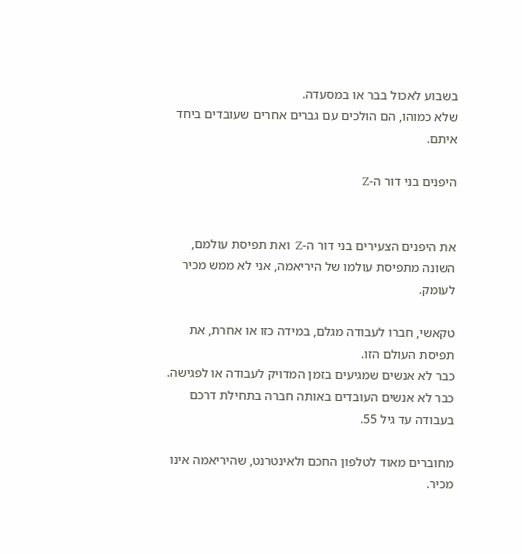בשבוע לאכול בבר או במסעדה.
שלא כמוהו, הם הולכים עם גברים אחרים שעובדים ביחד איתם.

היפנים בני דור ה-Z


את היפנים הצעירים בני דור ה-Z  ואת תפיסת עולמם, השונה מתפיסת עולמו של היריאמה, אני לא ממש מכיר לעומק.

טקאשי, חברו לעבודה מגלם, במידה כזו או אחרת, את תפיסת העולם הזו.
כבר לא אנשים שמגיעים בזמן המדויק לעבודה או לפגישה.
כבר לא אנשים העובדים באותה חברה בתחילת דרכם בעבודה עד גיל 55.

מחוברים מאוד לטלפון החכם ולאינטרנט, שהיריאמה אינו מכיר.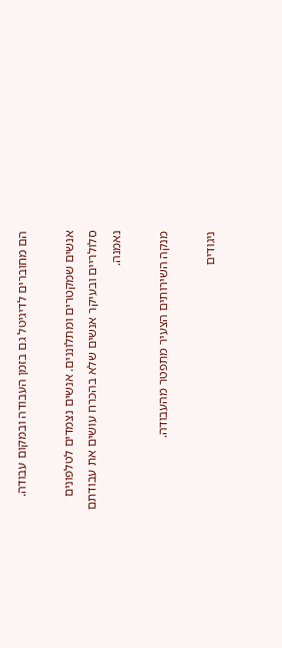הם מחוברים לדיגיטל גם בזמן העבודה ובמקום עבודה.

אנשים שמקטרים ומתלוננים. אנשים נצמדים לטלפונים סלולריים ובעיקר אנשים שלא בהכרח עושים את עבודתם נאמנה.

מנקה השירותים הצעיר מתפטר מהעבודה.

ניגודים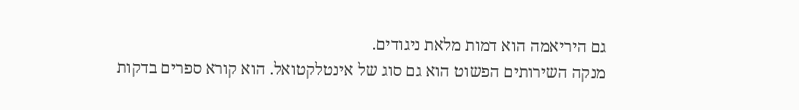גם היריאמה הוא דמות מלאת ניגודים.
מנקה השירותים הפשוט הוא גם סוג של אינטלקטואל. הוא קורא ספרים בדקות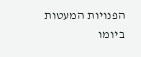הפנויות המעטות ביומו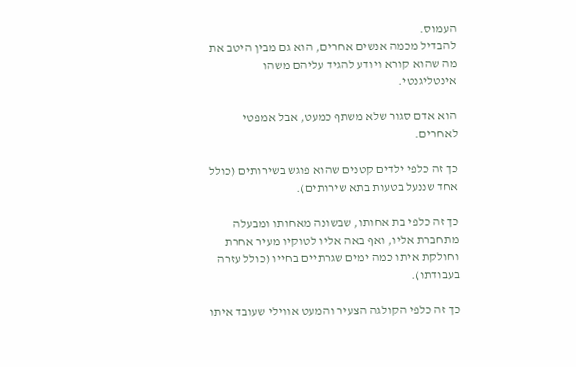העמוס.
להבדיל מכמה אנשים אחרים, הוא גם מבין היטב את מה שהוא קורא ויודע להגיד עליהם משהו אינטליגנטי.

הוא אדם סגור שלא משתף כמעט, אבל אמפטי לאחרים.

כך זה כלפי ילדים קטנים שהוא פוגש בשירותים (כולל אחד שננעל בטעות בתא שירותים).

כך זה כלפי בת אחותו, שבשונה מאחותו ומבעלה מתחברת אליו, ואף באה אליו לטוקיו מעיר אחרת וחולקת איתו כמה ימים שגרתיים בחייו (כולל עזרה בעבודתו).

כך זה כלפי הקולגה הצעיר והמעט אווילי שעובד איתו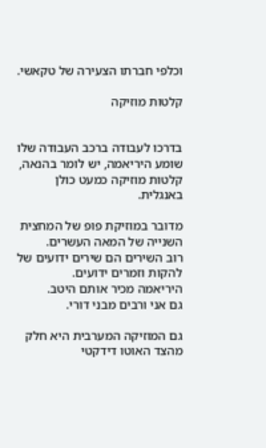וכלפי חברתו הצעירה של טקאשי.

קלטות מוזיקה


בדרכו לעבודה ברכב העבודה שלו שומע היריאמה, יש לומר בהנאה, קלטות מוזיקה כמעט כולן באנגלית.

מדובר במוזיקת פופ של המחצית השנייה של המאה העשרים.
רוב השירים הם שירים ידועים של להקות וזמרים ידועים.
היריאמה מכיר אותם היטב.
גם אני ורבים מבני דורי.

גם המוזיקה המערבית היא חלק מהצד האוטו דידקטי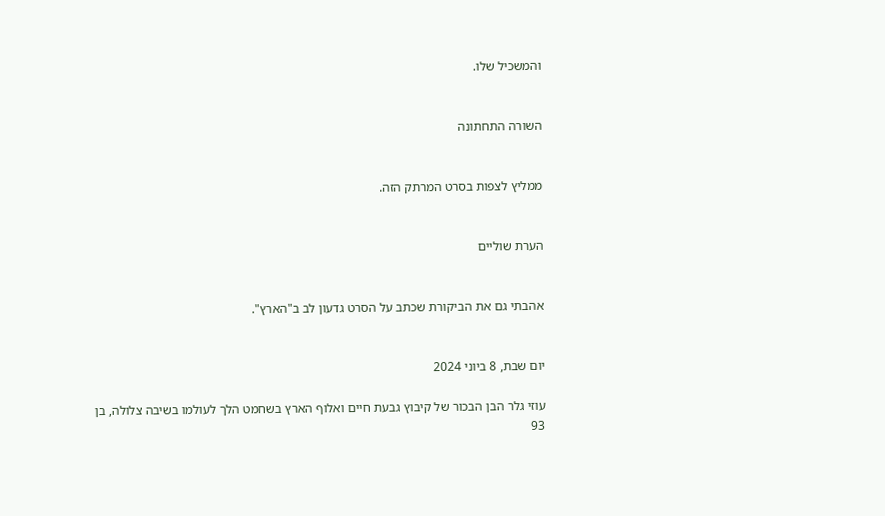והמשכיל שלו.


השורה התחתונה


ממליץ לצפות בסרט המרתק הזה.


הערת שוליים


אהבתי גם את הביקורת שכתב על הסרט גדעון לב ב"הארץ".


יום שבת, 8 ביוני 2024

עוזי גלר הבן הבכור של קיבוץ גבעת חיים ואלוף הארץ בשחמט הלך לעולמו בשיבה צלולה, בן 93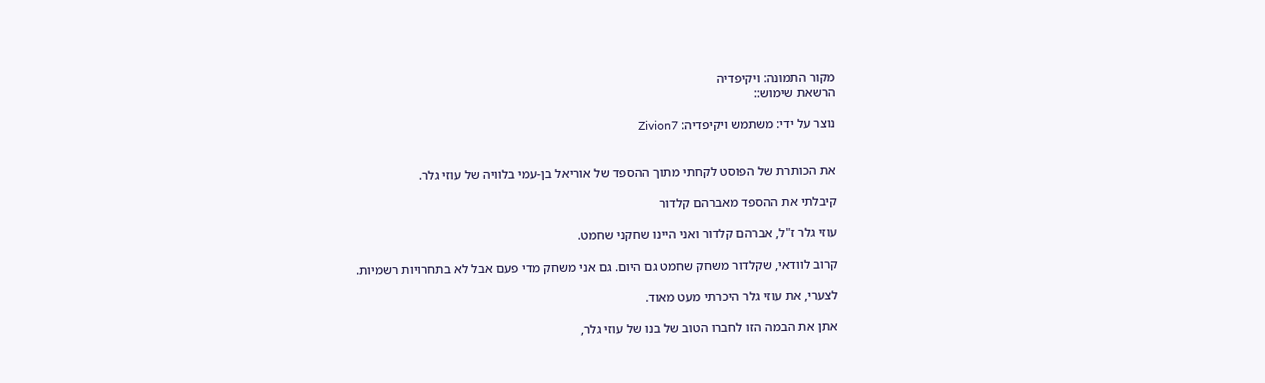מקור התמונה: ויקיפדיה
הרשאת שימוש::

נוצר על ידי: משתמש ויקיפדיה: Zivion7


את הכותרת של הפוסט לקחתי מתוך ההספד של אוריאל בן-עמי בלוויה של עוזי גלר.

קיבלתי את ההספד מאברהם קלדור

עוזי גלר ז"ל, אברהם קלדור ואני היינו שחקני שחמט.

קרוב לוודאי, שקלדור משחק שחמט גם היום. גם אני משחק מדי פעם אבל לא בתחרויות רשמיות.

לצערי, את עוזי גלר היכרתי מעט מאוד.

אתן את הבמה הזו לחברו הטוב של בנו של עוזי גלר,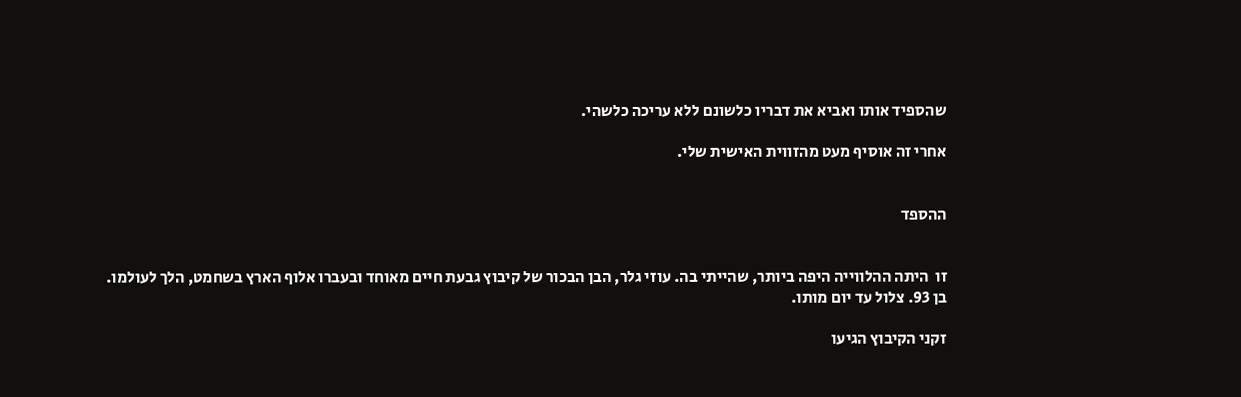שהספיד אותו ואביא את דבריו כלשונם ללא עריכה כלשהי.

אחרי זה אוסיף מעט מהזווית האישית שלי.


ההספד


זו  היתה ההלווייה היפה ביותר, שהייתי בה. עוזי גלר, הבן הבכור של קיבוץ גבעת חיים מאוחד ובעברו אלוף הארץ בשחמט, הלך לעולמו. בן 93. צלול עד יום מותו.

זקני הקיבוץ הגיעו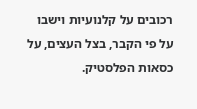רכובים על קלנועיות וישבו על פי הקבר, בצל העצים, על כסאות הפלסטיק.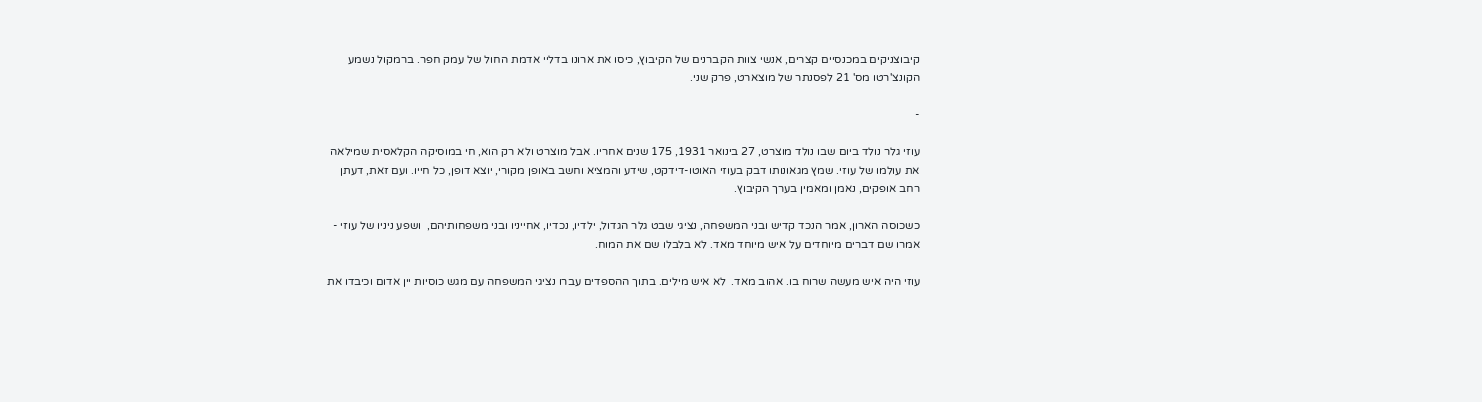קיבוצניקים במכנסיים קצרים, אנשי צוות הקברנים של הקיבוץ, כיסו את ארונו בדליי אדמת החול של עמק חפר. ברמקול נשמע הקונצ'רטו מס' 21 לפסנתר של מוצארט, פרק שני.

-

עוזי גלר נולד ביום שבו נולד מוצרט, 27 בינואר 1931, 175 שנים אחריו. אבל מוצרט ולא רק הוא, חי במוסיקה הקלאסית שמילאה את עולמו של עוזי. שמץ מגאונותו דבק בעוזי האוטו-דידקט, שידע והמציא וחשב באופן מקורי, יוצא דופן, כל חייו. ועם זאת, דעתן רחב אופקים, נאמן ומאמין בערך הקיבוץ.

כשכוסה הארון, אמר הנכד קדיש ובני המשפחה, נציגי שבט גלר הגדול, ילדיו, נכדיו, אחייניו ובני משפחותיהם,  ושפע ניניו של עוזי - אמרו שם דברים מיוחדים על איש מיוחד מאד. לא בלבלו שם את המוח.

עוזי היה איש מעשה שרוח בו. אהוב מאד.  לא איש מילים. בתוך ההספדים עברו נציגי המשפחה עם מגש כוסיות יין אדום וכיבדו את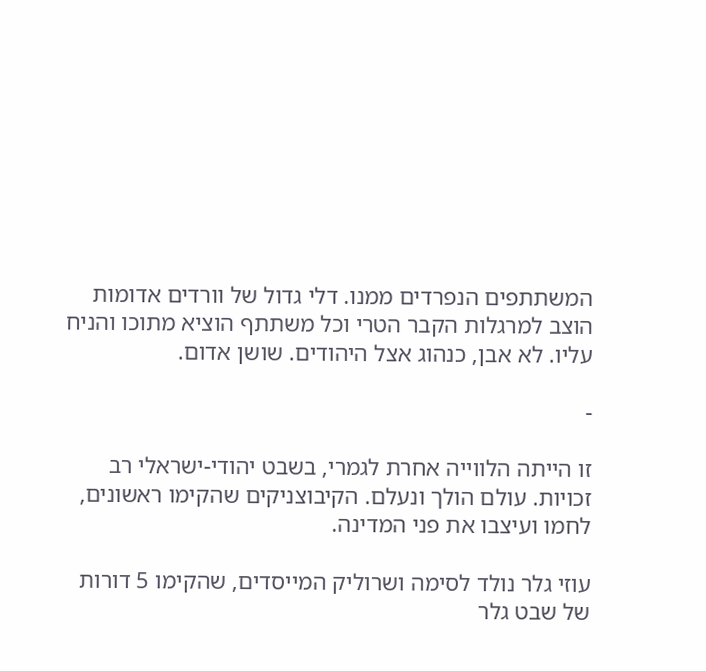המשתתפים הנפרדים ממנו. דלי גדול של וורדים אדומות הוצב למרגלות הקבר הטרי וכל משתתף הוציא מתוכו והניח עליו. לא אבן, כנהוג אצל היהודים. שושן אדום.

-

זו הייתה הלווייה אחרת לגמרי, בשבט יהודי-ישראלי רב זכויות. עולם הולך ונעלם. הקיבוצניקים שהקימו ראשונים, לחמו ועיצבו את פני המדינה.

עוזי גלר נולד לסימה ושרוליק המייסדים, שהקימו 5 דורות של שבט גלר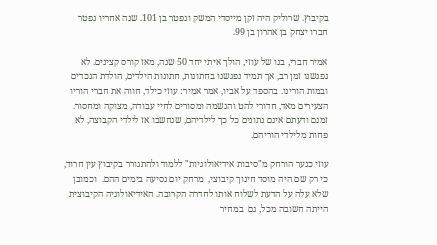בקיבוץ. שרוליק היה זקן מייסדי המשק ונפטר בן 101. שנה אחריו נפטר חברו יצחק בן אהרון בן 99.

אמיר חברי, בנו של עוזי, הולך איתי יחד 50 שנה, מאז קורס קצינים. לא נפגשנו זמן רב, אך תמיד נפגשנו בחתונות, חתונות הילדים, הולדת הנכדים ובמות הורינו. בהספד על אביו, אמר אמיר: עוזי כילד, חווה את חברי הוריו הצעירים מאד, חדורי להט והגשמה ומסורים לחיי עבודה, מצוקה ומחסור. זמנם ודעתם אינם נתונים כל כך לילדיהם, שנחשבו אז לילדי הקבוצה, לא פחות מלילדי הוריהם.

עוזי כנער הורחק מ"סיבות אידיאולוגיות" ללמוד ולהתגורר בקיבוץ עין חרוד, כי רק שם היה מוסד חינוך קיבוצי,  מרחק יום נסיעה בימים ההם.  וכמובן שלא עלה על הדעת לשלוח אותו לחדרה הקרובה. האידיאולוגיה הקיבוצית הייתה חשובה מכל, גם  במחיר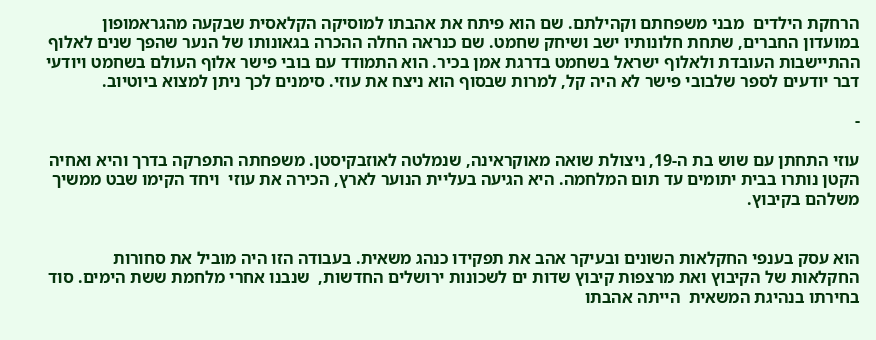הרחקת הילדים  מבני משפחתם וקהילתם. שם הוא פיתח את אהבתו למוסיקה הקלאסית שבקעה מהגראמופון במועדון החברים, שתחת חלונותיו ישב ושיחק שחמט. שם כנראה החלה ההכרה בגאונותו של הנער שהפך שנים לאלוף ההתיישבות העובדת ולאלוף ישראל בשחמט בדרגת אמן בכיר. הוא התמודד עם בובי פישר אלוף העולם בשחמט ויודעי דבר יודעים לספר שלבובי פישר לא היה קל, למרות שבסוף הוא ניצח את עוזי. סימנים לכך ניתן למצוא ביוטיוב.

-

עוזי התחתן עם שוש בת ה-19, ניצולת שואה מאוקראינה, שנמלטה לאוזבקיסטן. משפחתה התפרקה בדרך והיא ואחיה הקטן נותרו בבית יתומים עד תום המלחמה. היא הגיעה בעליית הנוער לארץ, הכירה את עוזי  ויחד הקימו שבט ממשיך משלהם בקיבוץ.


הוא עסק בענפי החקלאות השונים ובעיקר אהב את תפקידו כנהג משאית. בעבודה הזו היה מוביל את סחורות החקלאות של הקיבוץ ואת מרצפות קיבוץ שדות ים לשכונות ירושלים החדשות,  שנבנו אחרי מלחמת ששת הימים. סוד בחירתו בנהיגת המשאית  הייתה אהבתו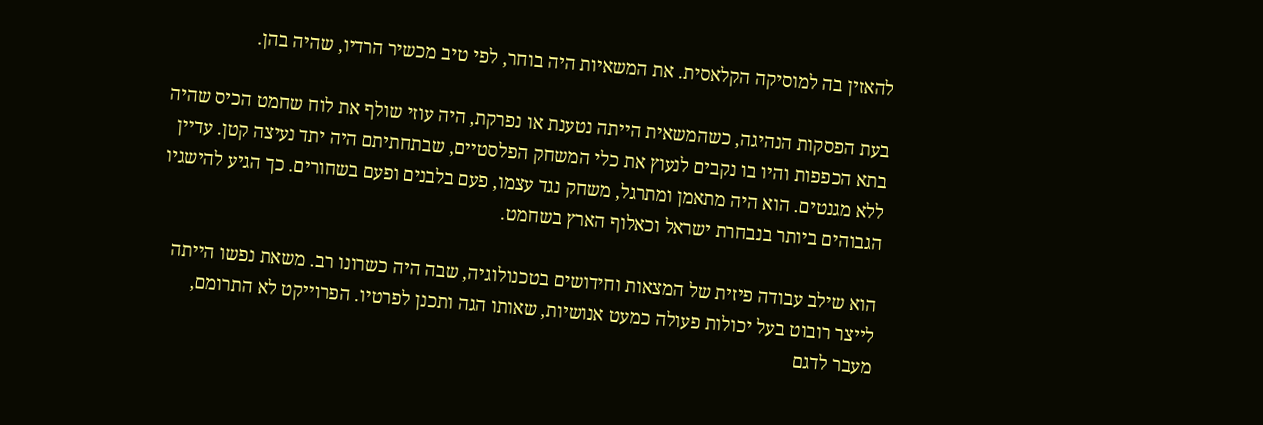להאזין בה למוסיקה הקלאסית. את המשאיות היה בוחר, לפי טיב מכשיר הרדיו, שהיה בהן.

בעת הפסקות הנהיגה, כשהמשאית הייתה נטענת או נפרקת, היה עוזי שולף את לוח שחמט הכיס שהיה בתא הכפפות והיו בו נקבים לנעוץ את כלי המשחק הפלסטיים, שבתחתיתם היה יתד נעיצה קטן. עדיין ללא מגנטים. הוא היה מתאמן ומתרגל, משחק נגד עצמו, פעם בלבנים ופעם בשחורים. כך הגיע להישגיו הגבוהים ביותר בנבחרת ישראל וכאלוף הארץ בשחמט.

הוא שילב עבודה פיזית של המצאות וחידושים בטכנולוגיה, שבה היה כשרונו רב. משאת נפשו הייתה לייצר רובוט בעל יכולות פעולה כמעט אנושיות, שאותו הגה ותכנן לפרטיו. הפרוייקט לא התרומם, מעבר לדגם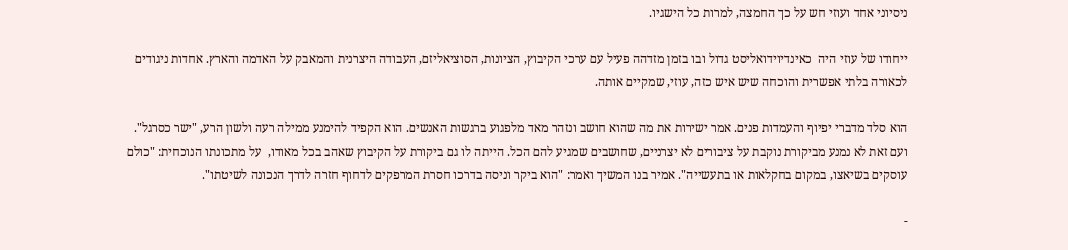ניסיוני אחד ועוזי חש על כך החמצה, למרות כל הישגיו.

ייחודו של עוזי היה  כאינדיוידואליסט גדול ובו בזמן מזדהה פעיל עם ערכי הקיבוץ, הציונות, הסוציאליזם, העבודה היצרנית והמאבק על האדמה והארץ. אחדות ניגודים לכאורה בלתי אפשרית והוכחה שיש איש כזה, עוזי, שמקיים אותה.

הוא סלד מדברי יפיוף והעמדות פנים. אמר ישירות את מה שהוא חושב ונזהר מאד מלפגוע ברגשות האנשים. הוא הקפיד להימנע ממילה רעה ולשון הרע, "ישר כסרגל". ועם זאת לא נמנע מביקורת נוקבת על ציבורים לא יצרניים, שחושבים שמגיע להם הכל. הייתה לו גם ביקורת על הקיבוץ שאהב בכל מאודו,  על מתכונתו הנוכחית: "כולם עוסקים בשיאצו, במקום בחקלאות או בתעשייה". אמיר בנו המשיך ואמר: "הוא ביקר וניסה בדרכו חסרת המרפקים לדחוף חזרה לדרך הנכונה לשיטתו".

-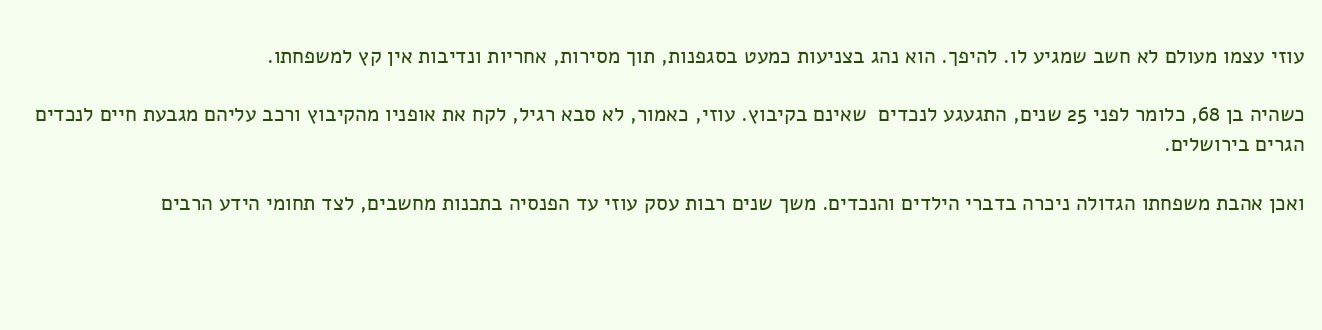עוזי עצמו מעולם לא חשב שמגיע לו. להיפך. הוא נהג בצניעות כמעט בסגפנות, תוך מסירות, אחריות ונדיבות אין קץ למשפחתו.

כשהיה בן 68, כלומר לפני 25 שנים, התגעגע לנכדים  שאינם בקיבוץ. עוזי, כאמור, לא סבא רגיל, לקח את אופניו מהקיבוץ ורכב עליהם מגבעת חיים לנכדים הגרים בירושלים.

ואכן אהבת משפחתו הגדולה ניכרה בדברי הילדים והנכדים. משך שנים רבות עסק עוזי עד הפנסיה בתכנות מחשבים, לצד תחומי הידע הרבים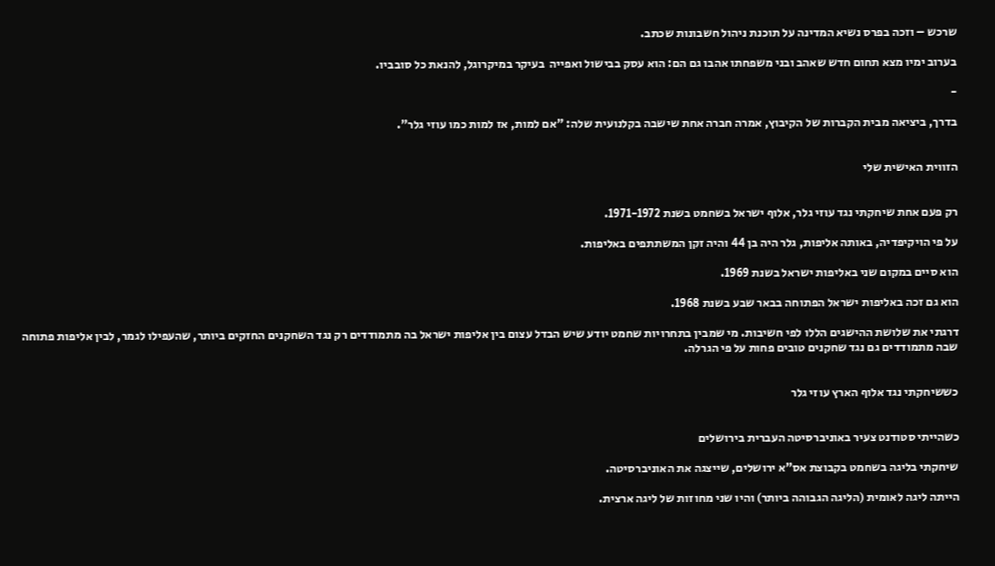שרכש – וזכה בפרס נשיא המדינה על תוכנת ניהול חשבונות שכתב.

בערוב ימיו מצא תחום חדש שאהב ובני משפחתו אהבו גם הם: הוא עסק בבישול ואפייה  בעיקר במיקרוגל, להנאת כל סובביו.

-

בדרך, ביציאה מבית הקברות של הקיבוץ, אמרה חברה אחת שישבה בקלנועית שלה: "אם למות, אז למות כמו עוזי גלר".


הזווית האישית שלי


רק פעם אחת שיחקתי נגד עוזי גלר, אלוף ישראל בשחמט בשנת 1971-1972.

על פי הויקיפדיה, באותה אליפות, גלר היה בן 44 והיה זקן המשתתפים באליפות.

הוא סיים במקום שני באליפות ישראל בשנת 1969.

הוא גם זכה באליפות ישראל הפתוחה בבאר שבע בשנת 1968.

דרגתי את שלושת ההישגים הללו לפי חשיבות. מי שמבין בתחרויות שחמט יודע שיש הבדל עצום בין אליפות ישראל בה מתמודדים רק נגד השחקנים החזקים ביותר, שהעפילו לגמר, לבין אליפות פתוחה שבה מתמודדים גם נגד שחקנים טובים פחות על פי הגרלה.


כששיחקתי נגד אלוף הארץ עוזי גלר


כשהייתי סטודנט צעיר באוניברסיטה העברית בירושלים

שיחקתי בליגה בשחמט בקבוצת אס"א ירושלים, שייצגה את האוניברסיטה.

הייתה ליגה לאומית (הליגה הגבוהה ביותר) והיו שני מחוזות של ליגה ארצית.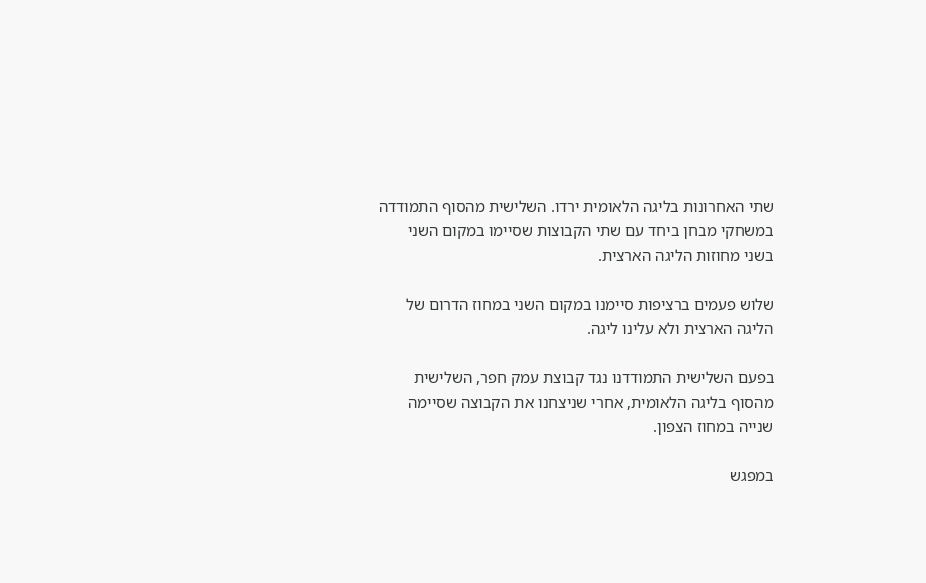שתי האחרונות בליגה הלאומית ירדו. השלישית מהסוף התמודדה במשחקי מבחן ביחד עם שתי הקבוצות שסיימו במקום השני בשני מחוזות הליגה הארצית.

שלוש פעמים ברציפות סיימנו במקום השני במחוז הדרום של הליגה הארצית ולא עלינו ליגה.

בפעם השלישית התמודדנו נגד קבוצת עמק חפר, השלישית מהסוף בליגה הלאומית, אחרי שניצחנו את הקבוצה שסיימה שנייה במחוז הצפון.

במפגש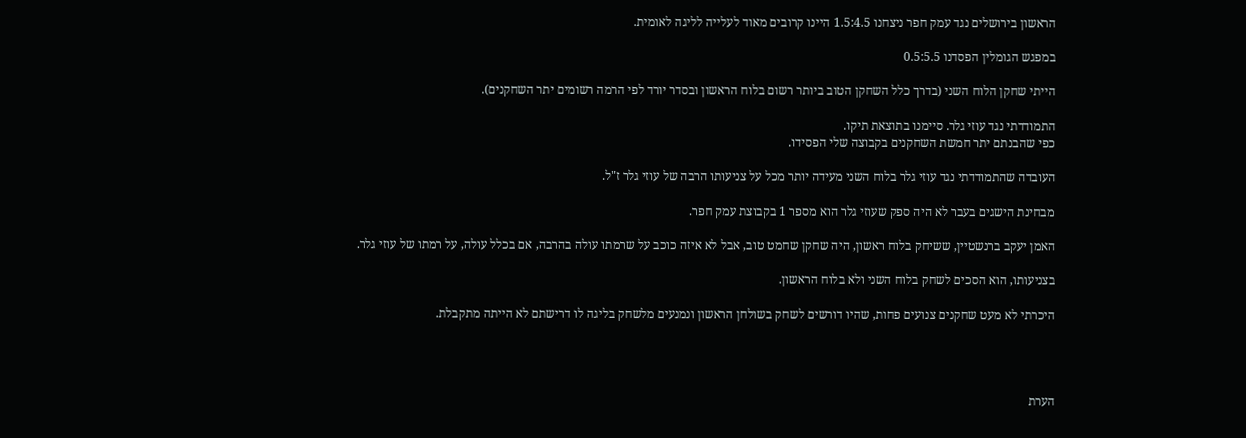הראשון בירושלים נגד עמק חפר ניצחנו 1.5:4.5 היינו קרובים מאוד לעלייה לליגה לאומית.

במפגש הגומלין הפסדנו 0.5:5.5

הייתי שחקן הלוח השני (בדרך כלל השחקן הטוב ביותר רשום בלוח הראשון ובסדר יורד לפי הרמה רשומים יתר השחקנים).

התמודדתי נגד עוזי גלר. סיימנו בתוצאת תיקו.
כפי שהבנתם יתר חמשת השחקנים בקבוצה שלי הפסידו.

העובדה שהתמודדתי נגד עוזי גלר בלוח השני מעידה יותר מכל על צניעותו הרבה של עוזי גלר ז"ל.

מבחינת הישגים בעבר לא היה ספק שעוזי גלר הוא מספר 1 בקבוצת עמק חפר.

האמן יעקב ברנשטיין, ששיחק בלוח ראשון, היה שחקן שחמט טוב, אבל לא איזה כוכב על שרמתו עולה בהרבה, אם בכלל עולה, על רמתו של עוזי גלר.

בצניעותו, הוא הסכים לשחק בלוח השני ולא בלוח הראשון.

היכרתי לא מעט שחקנים צנועים פחות, שהיו דורשים לשחק בשולחן הראשון ונמנעים מלשחק בליגה לו דרישתם לא הייתה מתקבלת.




הערת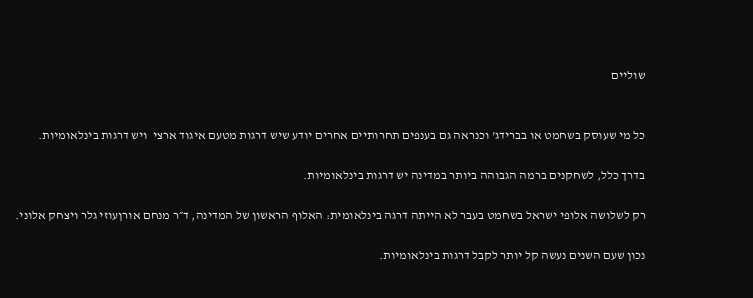שוליים


כל מי שעוסק בשחמט או בברידג' וכנראה גם בענפים תחרותיים אחרים יודע שיש דרגות מטעם איגוד ארצי  ויש דרגות בינלאומיות.

בדרך כלל, לשחקנים ברמה הגבוהה ביותר במדינה יש דרגות בינלאומיות.

רק לשלושה אלופי ישראל בשחמט בעבר לא הייתה דרגה בינלאומית: האלוף הראשון של המדינה, ד״ר מנחם אורןעוזי גלר ויצחק אלוני.

נכון שעם השנים נעשה קל יותר לקבל דרגות בינלאומיות.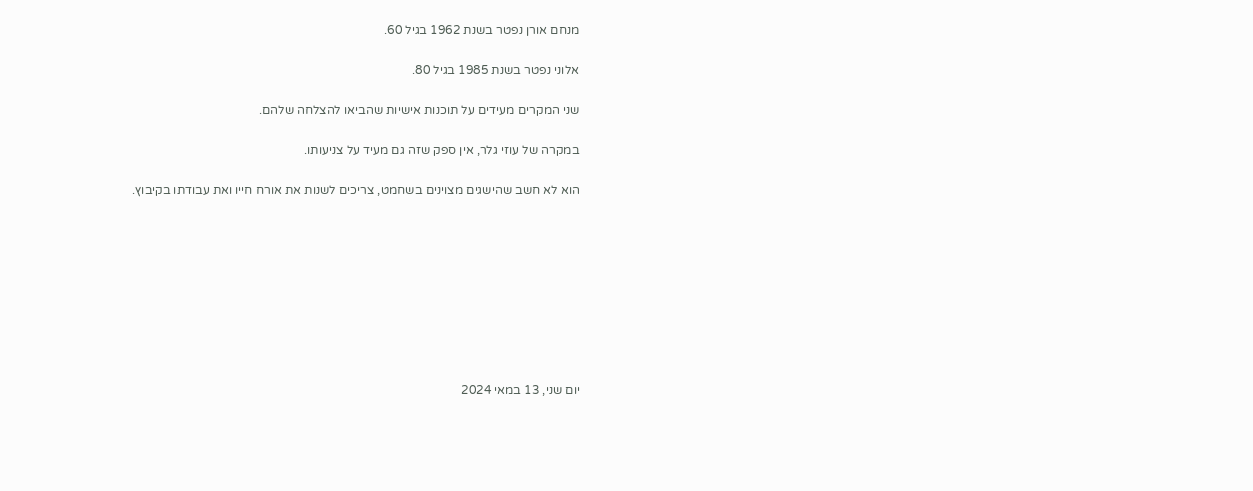מנחם אורן נפטר בשנת 1962 בגיל 60.

אלוני נפטר בשנת 1985 בגיל 80.

שני המקרים מעידים על תוכנות אישיות שהביאו להצלחה שלהם.

במקרה של עוזי גלר, אין ספק שזה גם מעיד על צניעותו.

הוא לא חשב שהישגים מצוינים בשחמט, צריכים לשנות את אורח חייו ואת עבודתו בקיבוץ.









יום שני, 13 במאי 2024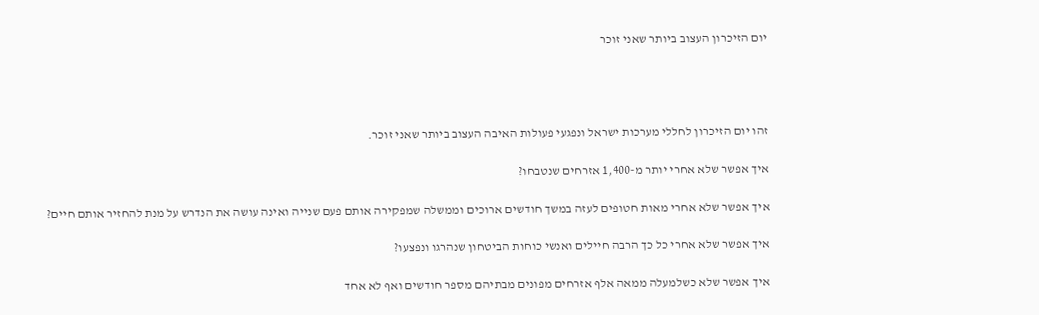יום הזיכרון העצוב ביותר שאני זוכר




זהו יום הזיכרון לחללי מערכות ישראל ונפגעי פעולות האיבה העצוב ביותר שאני זוכר.

איך אפשר שלא אחרי יותר מ-1,400 אזרחים שנטבחו?

איך אפשר שלא אחרי מאות חטופים לעזה במשך חודשים ארוכים וממשלה שמפקירה אותם פעם שנייה ואינה עושה את הנדרש על מנת להחזיר אותם חיים?

איך אפשר שלא אחרי כל כך הרבה חיילים ואנשי כוחות הביטחון שנהרגו ונפצעו?

איך אפשר שלא כשלמעלה ממאה אלף אזרחים מפונים מבתיהם מספר חודשים ואף לא אחד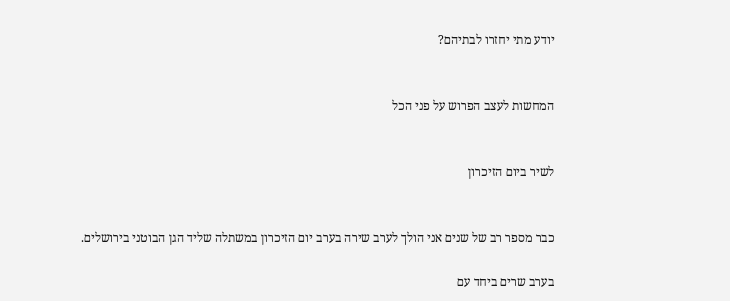יודע מתי יחזרו לבתיהם?


המחשות לעצב הפרוש על פני הכל


לשיר ביום הזיכרון


כבר מספר רב של שנים אני הולך לערב שירה בערב יום הזיכרון במשתלה שליד הגן הבוטני בירושלים.

בערב שרים ביחד עם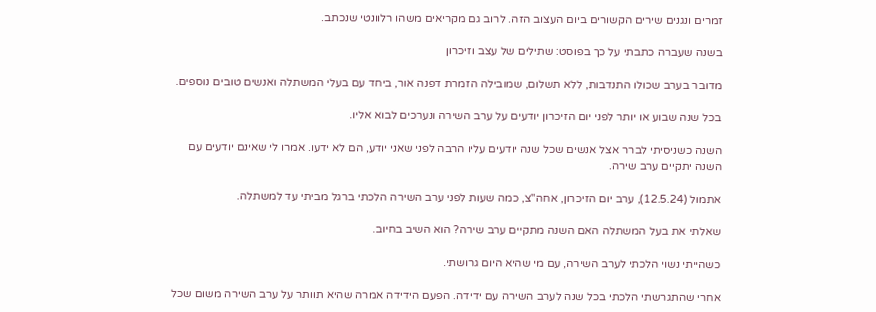זמרים ונגנים שירים הקשורים ביום העצוב הזה. לרוב גם מקריאים משהו רלוונטי שנכתב.

בשנה שעברה כתבתי על כך בפוסט: שתילים של עצב וזיכרון

מדובר בערב שכולו התנדבות, ללא תשלום, שמובילה הזמרת דפנה אור, ביחד עם בעלי המשתלה ואנשים טובים נוספים.

בכל שנה שבוע או יותר לפני יום הזיכרון יודעים על ערב השירה ונערכים לבוא אליו.

השנה כשניסיתי לברר אצל אנשים שכל שנה יודעים עליו הרבה לפני שאני יודע, הם לא ידעו. אמרו לי שאינם יודעים עם השנה יתקיים ערב שירה.

אתמול (12.5.24), ערב יום הזיכרון, אחה"צ, כמה שעות לפני ערב השירה הלכתי ברגל מביתי עד למשתלה.

שאלתי את בעל המשתלה האם השנה מתקיים ערב שירה? הוא השיב בחיוב.

כשהייתי נשוי הלכתי לערב השירה, עם מי שהיא היום גרושתי.

אחרי שהתגרשתי הלכתי בכל שנה לערב השירה עם ידידה. הפעם הידידה אמרה שהיא תוותר על ערב השירה משום שכל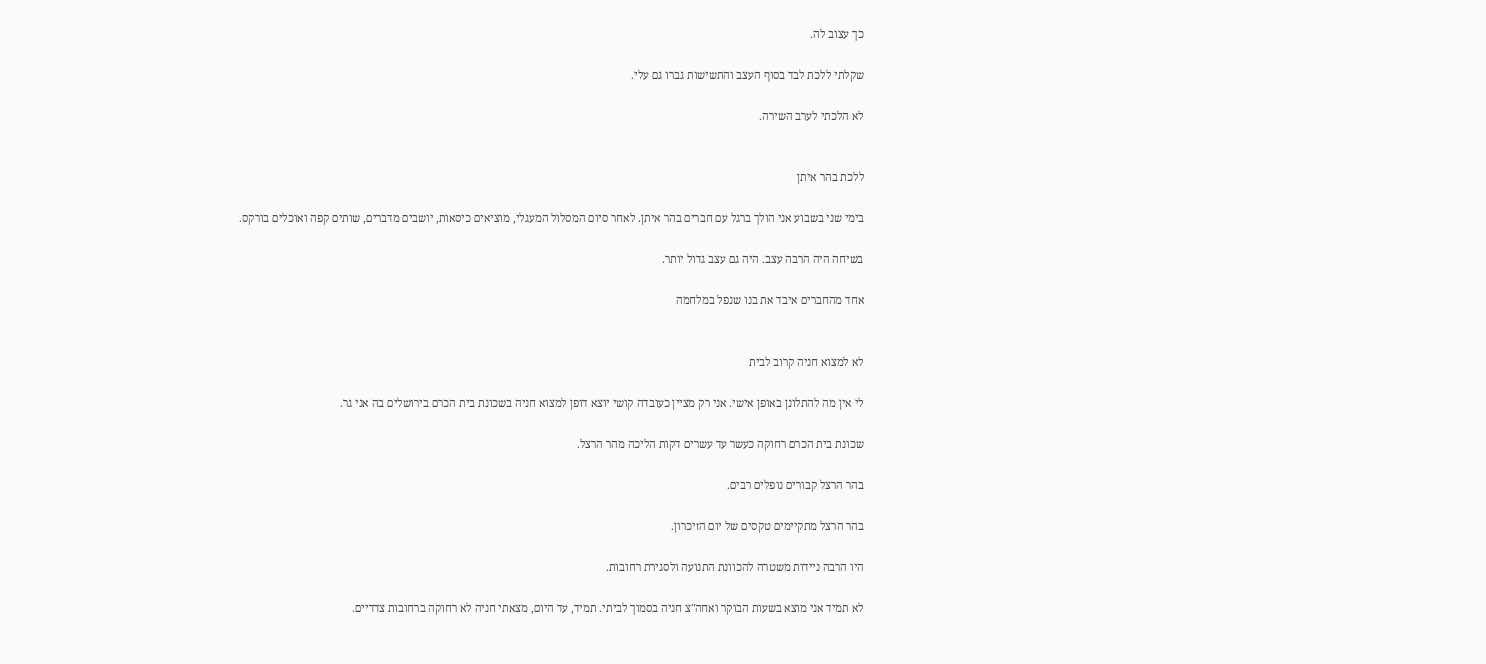כך עצוב לה.

שקלתי ללכת לבד בסוף העצב והתשישות גברו גם עלי.

לא הלכתי לערב השירה.


ללכת בהר איתן

בימי שני בשבוע אני הולך ברגל עם חברים בהר איתן. לאחר סיום המסלול המעגלי, מוציאים כיסאות, יושבים מדברים, שותים קפה ואוכלים בורקס.

בשיחה היה הרבה עצב. היה גם עצב גדול יותר.

אחד מהחברים איבד את בנו שנפל במלחמה


לא למצוא חניה קרוב לבית

לי אין מה להתלונן באופן אישי. אני רק מציין כעובדה קושי יוצא דופן למצוא חניה בשכונת בית הכרם בירושלים בה אני גר.

שכונת בית הכרם רחוקה כעשר עד עשרים דקות הליכה מהר הרצל.

בהר הרצל קבורים נופלים רבים.

בהר הרצל מתקיימים טקסים של יום הזיכרון.

היו הרבה ניידות משטרה להכוונת התנועה ולסגירת רחובות.

לא תמיד אני מוצא בשעות הבוקר ואחה"צ חניה בסמוך לביתי. תמיד, עד היום, מצאתי חניה לא רחוקה ברחובות צדדיים.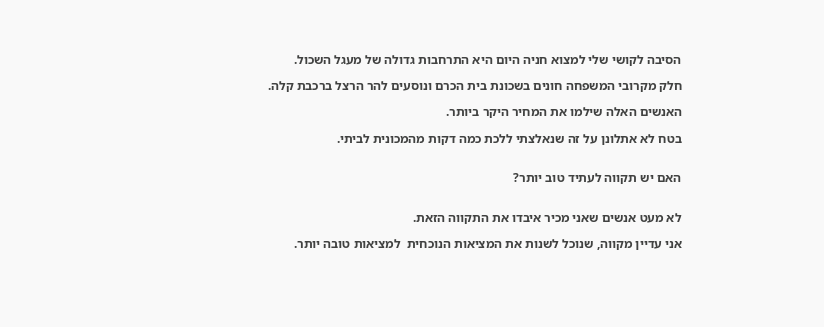הסיבה לקושי שלי למצוא חניה היום היא התרחבות גדולה של מעגל השכול.

חלק מקרובי המשפחה חונים בשכונת בית הכרם ונוסעים להר הרצל ברכבת קלה.

האנשים האלה שילמו את המחיר היקר ביותר.

בטח לא אתלונן על זה שנאלצתי ללכת כמה דקות מהמכונית לביתי.


האם יש תקווה לעתיד טוב יותר?


לא מעט אנשים שאני מכיר איבדו את התקווה הזאת.

אני עדיין מקווה, שנוכל לשנות את המציאות הנוכחית  למציאות טובה יותר.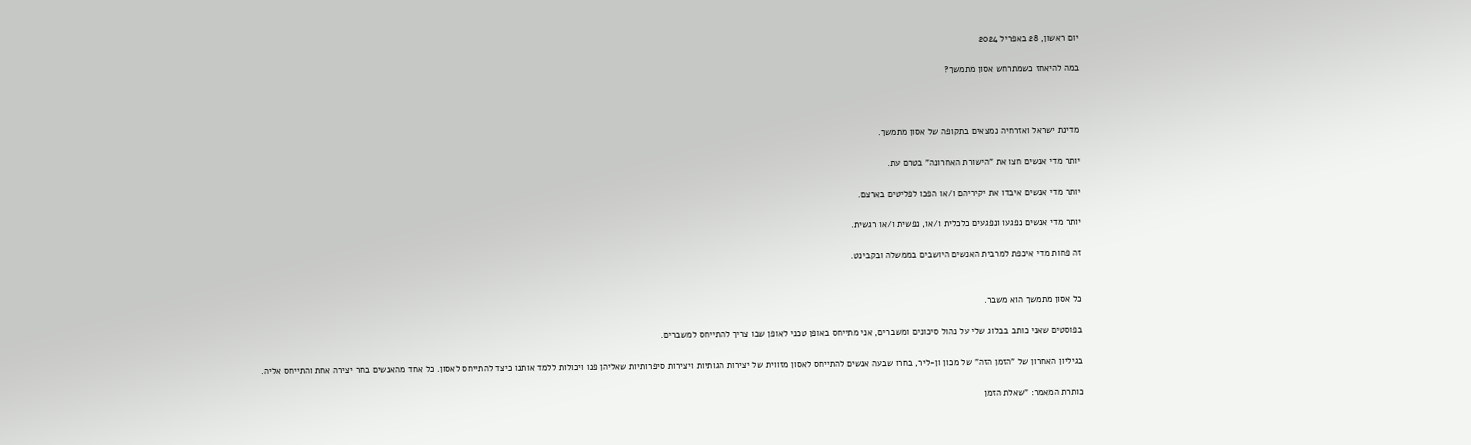יום ראשון, 28 באפריל 2024

במה להיאחז כשמתרחש אסון מתמשך?



מדינת ישראל ואזרחיה נמצאים בתקופה של אסון מתמשך.

יותר מדי אנשים חצו את "הישורת האחרונה" בטרם עת.

יותר מדי אנשים איבדו את יקיריהם ו/או הפכו לפליטים בארצם.

יותר מדי אנשים נפגעו ונפגעים כלכלית ו/או, נפשית ו/או רגשית.

זה פחות מדי איכפת למרבית האנשים היושבים בממשלה ובקבינט.


כל אסון מתמשך הוא משבר.

בפוסטים שאני כותב בבלוג שלי על נהול סיכונים ומשברים, אני מתייחס באופן טכני לאופן שבו צריך להתייחס למשברים.

בגיליון האחרון של "הזמן הזה" של מכון ון-ליר, בחרו שבעה אנשים להתייחס לאסון מזווית של יצירות הגותיות ויצירות סיפרותיות שאליהן פנו ויכולות ללמד אותנו כיצד להתייחס לאסון. כל אחד מהאנשים בחר יצירה אחת והתייחס אליה.

כותרת המאמר: "שאלת הזמן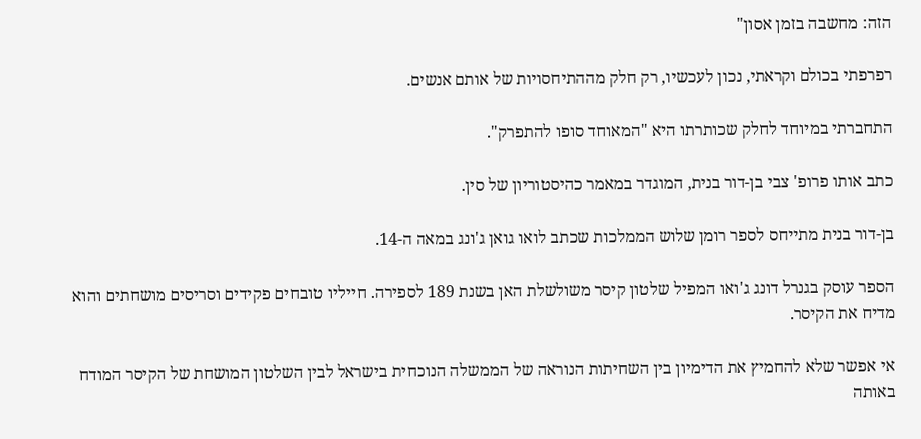הזה: מחשבה בזמן אסון"

רפרפתי בכולם וקראתי, נכון לעכשיו, רק חלק מההתיחסויות של אותם אנשים.

התחברתי במיוחד לחלק שכותרתו היא "המאוחד סופו להתפרק".

כתב אותו פרופ' צבי בן-דור בנית, המוגדר במאמר כהיסטוריון של סין.

בן-דור בנית מתייחס לספר רומן שלוש הממלכות שכתב לואו גואן ג'ונג במאה ה-14.

הספר עוסק בגנרל דונג ג'ואו המפיל שלטון קיסר משולשלת האן בשנת 189 לספירה. חייליו טובחים פקידים וסריסים מושחתים והוא מדיח את הקיסר.

אי אפשר שלא להחמיץ את הדימיון בין השחיתות הנוראה של הממשלה הנוכחית בישראל לבין השלטון המושחת של הקיסר המודח באותה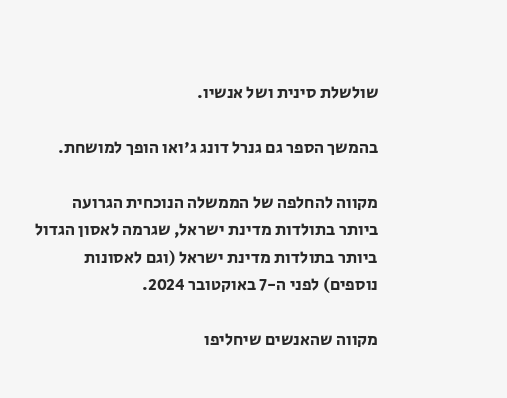שולשלת סינית ושל אנשיו.

בהמשך הספר גם גנרל דונג ג'ואו הופך למושחת.

מקווה להחלפה של הממשלה הנוכחית הגרועה ביותר בתולדות מדינת ישראל, שגרמה לאסון הגדול ביותר בתולדות מדינת ישראל (וגם לאסונות נוספים) לפני ה-7 באוקטובר 2024.

מקווה שהאנשים שיחליפו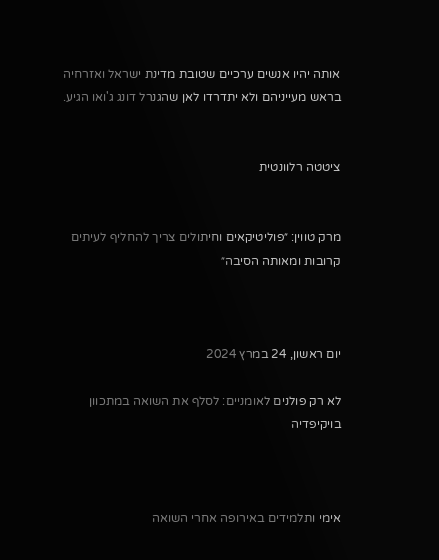אותה יהיו אנשים ערכיים שטובת מדינת ישראל ואזרחיה בראש מעייניהם ולא יתדרדו לאן שהגנרל דונג ג'ואו הגיע.


ציטטה רלוונטית


מרק טווין: ״פוליטיקאים וחיתולים צריך להחליף לעיתים קרובות ומאותה הסיבה״



יום ראשון, 24 במרץ 2024

לא רק פולנים לאומניים: לסלף את השואה במתכוון בויקיפדיה



אימי ותלמידים באירופה אחרי השואה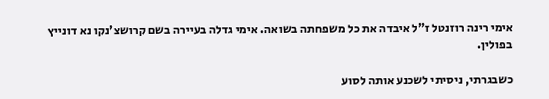אימי רינה רוזנטל ז"ל איבדה את כל משפחתה בשואה. אימי גדלה בעיירה בשם קרושצ'נקו נא דונייץ בפולין.

כשבגרתי, ניסיתי לשכנע אותה לסוע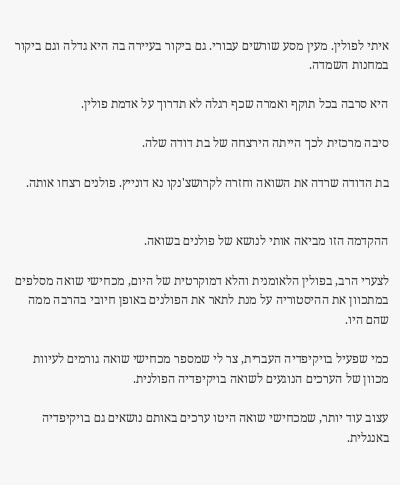איתי לפולין. מעין מסע שורשים עבורי. גם ביקור בעיירה בה היא גדלה וגם ביקור במחנות השמדה.

היא סרבה בכל תוקף ואמרה שכף רגלה לא תדרוך על אדמת פולין.

סיבה מרכזית לכך הייתה הירצחה של בת דודה שלה.

בת הדודה שרדה את השואה וחזרה לקרושצ'נקו נא דונייץ. פולנים רצחו אותה.


ההקדמה הזו מביאה אותי לנושא של פולנים בשואה.

לצערי הרב, בפולין הלאומנית והלא דמוקרטית של היום, מכחישי שואה מסלפים במתכוון את ההיסטוריה על מנת לתאר את הפולנים באופן חיובי בהרבה ממה שהם היו.

כמי שפעיל בויקיפדיה העברית, צר לי שמספר מכחישי שואה גורמים לעיוות מכוון של הערכים הנוגעים לשואה בויקיפדיה הפולנית.

עצוב עוד יותר, שמכחישי שואה היטו ערכים באותם נושאים גם בויקיפדיה באנגלית.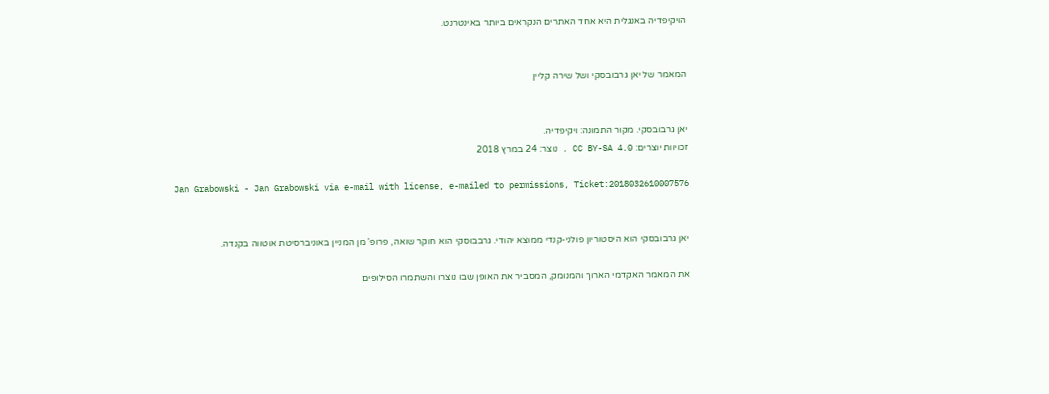הויקיפדיה באנגלית היא אחד האתרים הנקראים ביותר באינטרנט.


המאמר של יאן גרבובסקי ושל שירה קליין


יאן גרבובסקי. מקור התמונה: ויקיפדיה.
זכויוות יוצרים: CC BY-SA 4.0 . נוצר: 24 במרץ 2018

Jan Grabowski - Jan Grabowski via e-mail with license, e-mailed to permissions, Ticket:2018032610007576


יאן גרבובסקי הוא היסטוריון פולני-קנדי ממוצא יהודי. גרבבוסקי הוא חוקר שואה, פרופ' מן המניין באוניברסיטת אוטווה בקנדה.

את המאמר האקדמי הארוך והמנומק, המסביר את האופן שבו נוצרו והשתמרו הסילופים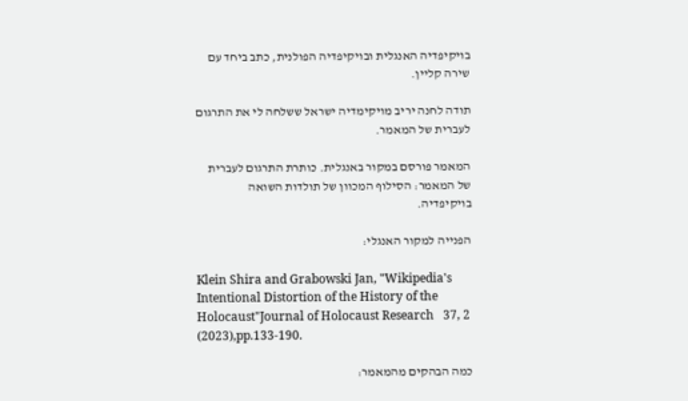בויקיפדיה האנגלית ובויקיפדיה הפולנית, כתב ביחד עם שירה קליין.

תודה לחנה יריב מויקימדיה ישראל ששלחה לי את התרגום לעברית של המאמר.

המאמר פורסם במקור באנגלית. כותרת התרגום לעברית של המאמר: הסילוף המכוון של תולדות השואה בויקיפדיה.

הפנייה למקור האנגלי:

Klein Shira and Grabowski Jan, "Wikipedia's Intentional Distortion of the History of the Holocaust"Journal of Holocaust Research   37, 2 (2023),pp.133-190.

כמה הבהקים מהמאמר: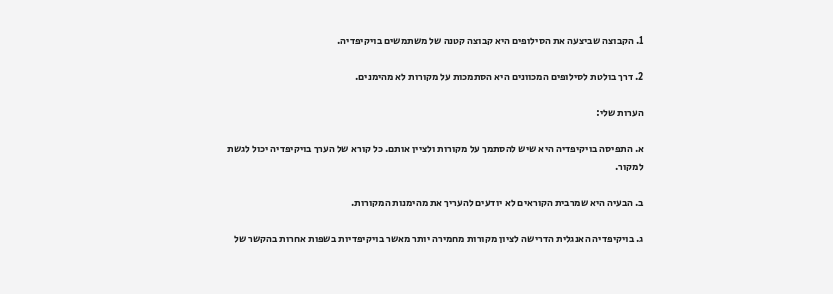1. הקבוצה שביצעה את הסילופים היא קבוצה קטנה של משתמשים בויקיפדיה.

2. דרך בולטת לסילופים המכוונים היא הסתמכות על מקורות לא מהימנים.

הערות שלי:

א. התפיסה בויקיפדיה היא שיש להסתמך על מקורות ולציין אותם. כל קורא של הערך בויקיפדיה יכול לגשת למקור.

ב. הבעיה היא שמרבית הקוראים לא יודעים להעריך את מהימנות המקורות.

ג. בויקיפדיה האנגלית הדרישה לציון מקורות מחמירה יותר מאשר בויקיפדיות בשפות אחרות בהקשר של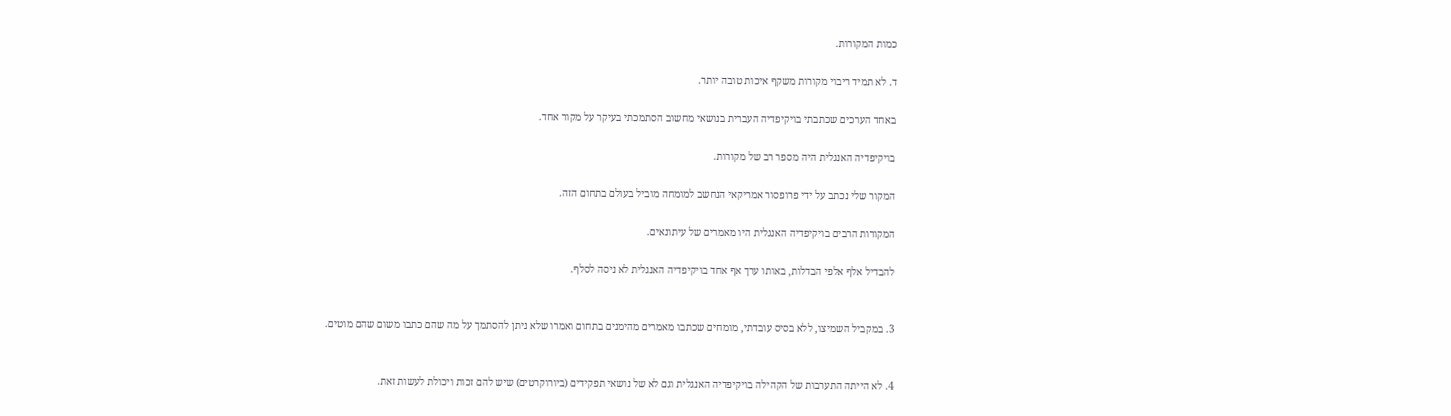כמות המקורות.

ד. לא תמיד ריבוי מקורות משקף איכות טובה יותר.

באחד הערכים שכתבתי בויקיפדיה העברית בנושאי מחשוב הסתמכתי בעיקר על מקור אחד.

בויקיפדיה האנגלית היה מספר רב של מקורות.

המקור שלי נכתב על ידי פרופסור אמריקאי הנחשב למומחה מוביל בעולם בתחום הזה.

המקורות הרבים בויקיפדיה האנגלית היו מאמרים של עיתונאים.

להבדיל אלף אלפי הבדלות, באותו ערך אף אחד בויקיפדיה האנגלית לא ניסה לסלף.


3. במקביל השמיצו, ללא בסיס עובדתי, מומחים שכתבו מאמרים מהימנים בתחום ואמרו שלא ניתן להסתמך על מה שהם כתבו משום שהם מוטים.


4. לא הייתה התערבות של הקהילה בויקיפדיה האנגלית וגם לא של נושאי תפקידים (ביורוקרטים) שיש להם זכות ויכולת לעשות זאת.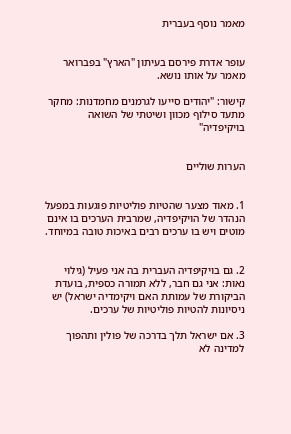מאמר נוסף בעברית


עופר אדרת פירסם בעיתון "הארץ" בפברואר מאמר על אותו נושא.

קישור: "יהודים סייעו לגרמנים מחמדנות: מחקר מתעד סילוף מכוון ושיטתי של השואה בויקיפדיה"


הערות שוליים


1. מאוד מצער שהטיות פוליטיות פוגעות במפעל הנהדר של הויקיפדיה, שמרבית הערכים בו אינם מוטים ויש בו ערכים רבים באיכות טובה במיוחד.


2. גם בויקיפדיה העברית בה אני פעיל (גילוי נאות: אני גם חבר, ללא תמורה כספית, בועדת הביקורת של עמותת האם ויקימדיה ישראל) יש ניסיונות להטיות פוליטיות של ערכים.

3. אם ישראל תלך בדרכה של פולין ותהפוך למדינה לא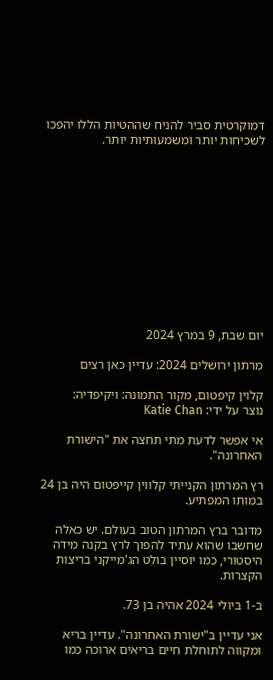דמוקרטית סביר להניח שההטיות הללו יהפכו לשכיחות יותר ומשמעותיות יותר.












יום שבת, 9 במרץ 2024

מרתון ירושלים 2024: עדיין כאן רצים

קלוין קיפטום, מקור התמונה: ויקיפדיה:
נוצר על ידי: Katie Chan

אי אפשר לדעת מתי תחצה את "הישורת האחרונה".

רץ המרתון הקנייתי קלווין קייפטום היה בן 24 במותו המפתיע.

מדובר ברץ המרתון הטוב בעולם. יש כאלה שחשבו שהוא עתיד להפוך לרץ בקנה מידה היסטורי, כמו יוסיין בולט הג'מייקני בריצות הקצרות.

ב-1 ביולי 2024 אהיה בן 73.

אני עדיין ב"ישורת האחרונה". עדיין בריא ומקווה לתוחלת חיים בריאים ארוכה כמו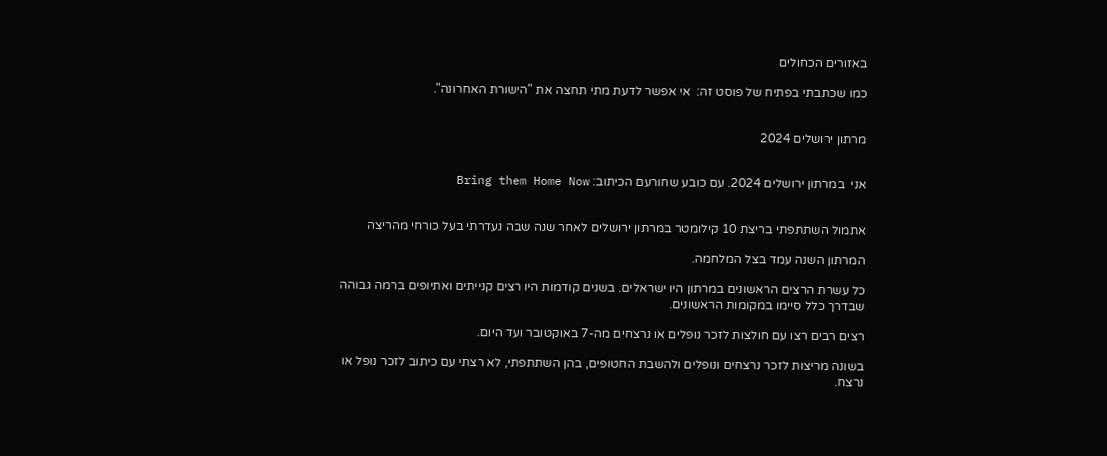באזורים הכחולים

כמו שכתבתי בפתיח של פוסט זה:  אי אפשר לדעת מתי תחצה את "הישורת האחרונה".


מרתון ירושלים 2024


אני  במרתון ירושלים 2024. עם כובע שחורעם הכיתוב: Bring them Home Now


אתמול השתתפתי בריצת 10 קילומטר במרתון ירושלים לאחר שנה שבה נעדרתי בעל כורחי מהריצה

המרתון השנה עמד בצל המלחמה.

כל עשרת הרצים הראשונים במרתון היו ישראלים. בשנים קודמות היו רצים קנייתים ואתיופים ברמה גבוהה שבדרך כלל סיימו במקומות הראשונים.

רצים רבים רצו עם חולצות לזכר נופלים או נרצחים מה-7 באוקטובר ועד היום.

בשונה מריצות לזכר נרצחים ונופלים ולהשבת החטופים, בהן השתתפתי, לא רצתי עם כיתוב לזכר נופל או נרצח.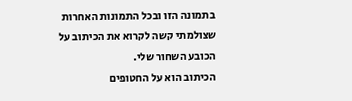בתמונה הזו ובכל התמונות האחרות שצולמתי קשה לקרוא את הכיתוב על הכובע השחור שלי.
הכיתוב הוא על החטופים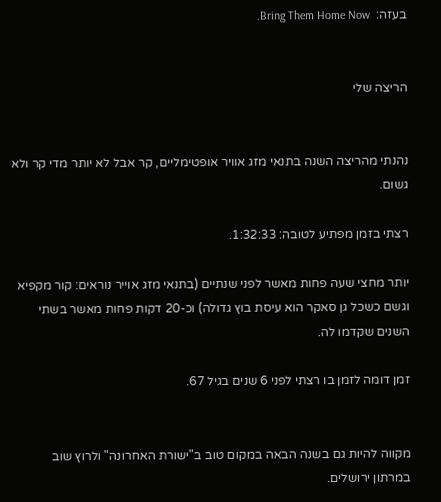בעזה:  Bring Them Home Now.


הריצה שלי


נהנתי מהריצה השנה בתנאי מזג אוויר אופטימליים, קר אבל לא יותר מדי קר ולא גשום.

רצתי בזמן מפתיע לטובה: 1:32:33.

יותר מחצי שעה פחות מאשר לפני שנתיים (בתנאי מזג אוייר נוראים: קור מקפיא וגשם כשכל גן סאקר הוא עיסת בוץ גדולה) וכ-20 דקות פחות מאשר בשתי השנים שקדמו לה.

זמן דומה לזמן בו רצתי לפני 6 שנים בגיל 67.


מקווה להיות גם בשנה הבאה במקום טוב ב"ישורת האחרונה" ולרוץ שוב במרתון ירושלים.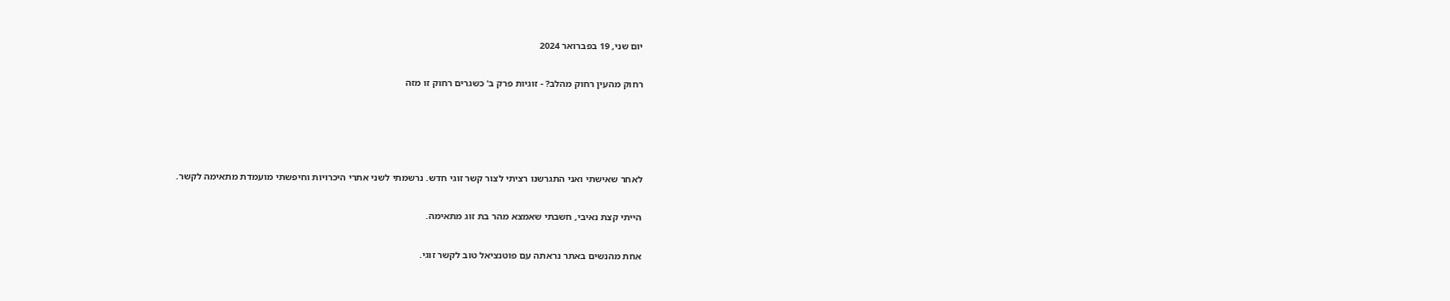יום שני, 19 בפברואר 2024

רחוק מהעין רחוק מהלב? - זוגיות פרק ב' כשגרים רחוק זו מזה




לאחר שאישתי ואני התגרשנו רציתי לצור קשר זוגי חדש. נרשמתי לשני אתרי היכרויות וחיפשתי מועמדת מתאימה לקשר.

הייתי קצת נאיבי, חשבתי שאמצא מהר בת זוג מתאימה.

אחת מהנשים באתר נראתה עם פוטנציאל טוב לקשר זוגי.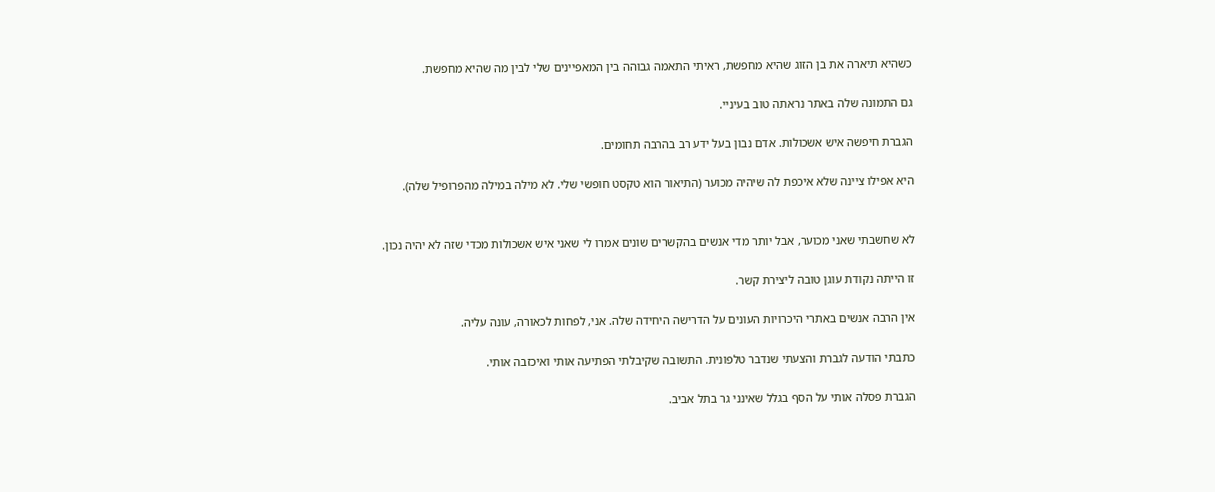כשהיא תיארה את בן הזוג שהיא מחפשת, ראיתי התאמה גבוהה בין המאפיינים שלי לבין מה שהיא מחפשת.

גם התמונה שלה באתר נראתה טוב בעיניי.

הגברת חיפשה איש אשכולות. אדם נבון בעל ידע רב בהרבה תחומים.

היא אפילו ציינה שלא איכפת לה שיהיה מכוער (התיאור הוא טקסט חופשי שלי. לא מילה במילה מהפרופיל שלה).


לא שחשבתי שאני מכוער, אבל יותר מדי אנשים בהקשרים שונים אמרו לי שאני איש אשכולות מכדי שזה לא יהיה נכון.

זו הייתה נקודת עוגן טובה ליצירת קשר.

אין הרבה אנשים באתרי היכרויות העונים על הדרישה היחידה שלה. אני, לפחות לכאורה, עונה עליה.

כתבתי הודעה לגברת והצעתי שנדבר טלפונית. התשובה שקיבלתי הפתיעה אותי ואיכזבה אותי.

הגברת פסלה אותי על הסף בגלל שאינני גר בתל אביב.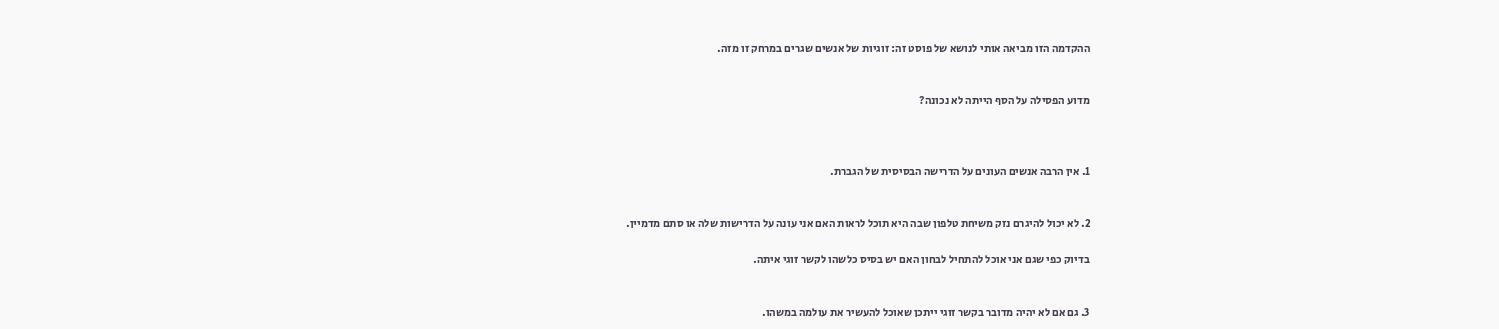ההקדמה הזו מביאה אותי לנושא של פוסט זה: זוגיות של אנשים שגרים במרחק זו מזה.


מדוע הפסילה על הסף הייתה לא נכונה?



1. אין הרבה אנשים העונים על הדרישה הבסיסית של הגברת.


2. לא יכול להיגרם נזק משיחת טלפון שבה היא תוכל לראות האם אני עונה על הדרישות שלה או סתם מדמיין.

בדיוק כפי שגם אני אוכל להתחיל לבחון האם יש בסיס כלשהו לקשר זוגי איתה.


3. גם אם לא יהיה מדובר בקשר זוגי ייתכן שאוכל להעשיר את עולמה במשהו.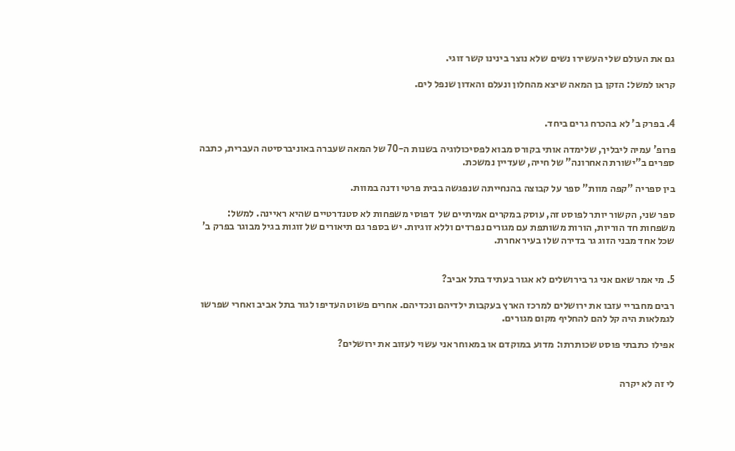גם את העולם שלי העשירו נשים שלא נוצר בינינו קשר זוגי.

קראו למשל: הזקן בן המאה שיצא מהחלון ונעלם והאדון שנפל לים.


4. בפרק ב' לא בהכרח גרים ביחד.

פרופ' עמיה ליבליך, שלימדה אותי בקורס מבוא לפסיכולוגיה בשנות ה-70 של המאה שעברה באוניברסיטה העברית, כתבה ספרים ב"ישורת האחרונה" של חייה, שעדיין נמשכת.

בין ספריה "קפה מוות" ספר על קבוצה בהנחייתה שנפגשה בבית פרטי ודנה במוות.

ספר שני, הקשור יותר לפוסט זה, עוסק במקרים אמיתיים של  דפוסי משפחות לא סטנדרטיים שהיא ראיינה. למשל: משפחות חד הוריות, הורות משותפת עם מגורים נפרדים וללא זוגיות. יש בספר גם תיאורים של זוגות בגיל מבוגר בפרק ב' שכל אחד מבני הזוג גר בדירה שלו בעיר אחרת.


5. מי אמר שאם אני גר בירושלים לא אגור בעתיד בתל אביב?

רבים מחבריי עזבו את ירושלים למרכז הארץ בעקבות ילדיהם ונכדיהם. אחרים פשוט העדיפו לגור בתל אביב ואחרי שפרשו לגמלאות היה קל להם להחליף מקום מגורים.

אפילו כתבתי פוסט שכותרתו: מדוע במוקדם או במאוחר אני עשוי לעזוב את ירושלים?


לי זה לא יקרה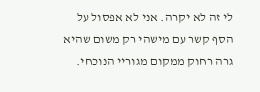לי זה לא יקרה. אני לא אפסול על הסף קשר עם מישהי רק משום שהיא גרה רחוק ממקום מגוריי הנוכחי.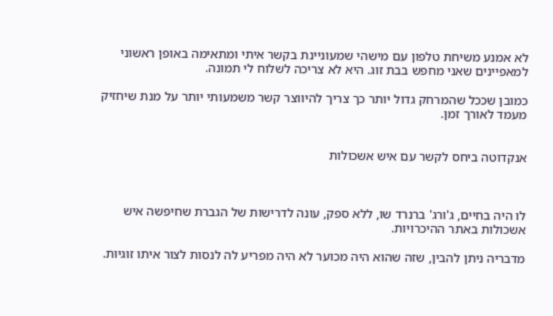לא אמנע משיחת טלפון עם מישהי שמעוניינת בקשר איתי ומתאימה באופן ראשוני למאפיינים שאני מחפש בבת זוג. היא לא צריכה לשלוח לי תמונה.

כמובן שככל שהמרחק גדול יותר כך צריך להיווצר קשר משמעותי יותר על מנת שיחזיק מעמד לאורך זמן.


אנקדוטה ביחס לקשר עם איש אשכולות



לו היה בחיים, ג'ורג' ברנרד שו, ללא ספק, עונה לדרישות של הגברת שחיפשה איש אשכולות באתר ההיכרויות.

מדבריה ניתן להבין, שזה שהוא היה מכוער לא היה מפריע לה לנסות לצור איתו זוגיות.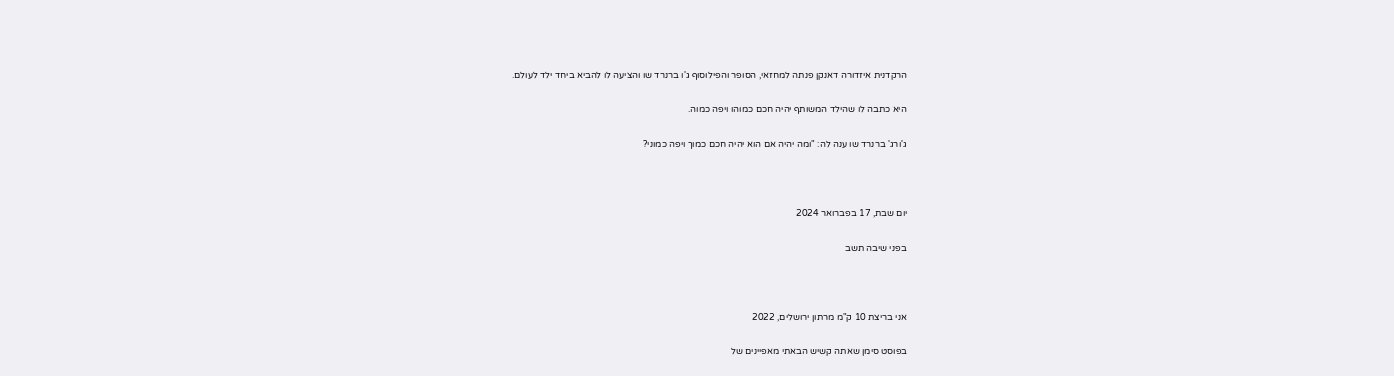הרקדנית איזדורה דאנקן פנתה למחזאי, הסופר והפילוסוף ג'ו ברנרד שו והציעה לו להביא ביחד ילד לעולם.

היא כתבה לו שהילד המשותף יהיה חכם כמוהו ויפה כמוה.

ג'ורג' ברנרד שו ענה לה: "ומה יהיה אם הוא יהיה חכם כמוך ויפה כמוני?



יום שבת, 17 בפברואר 2024

בפני שיבה תשב



אני בריצת 10 ק"מ מרתון ירושלים, 2022

בפוסט סימן שאתה קשיש הבאתי מאפיינים של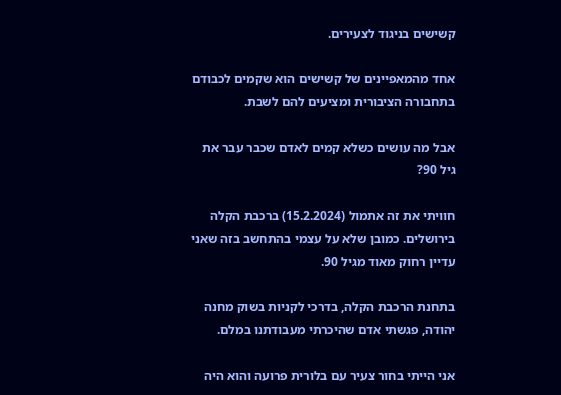קשישים בניגוד לצעירים.

אחד מהמאפיינים של קשישים הוא שקמים לכבודם בתחבורה הציבורית ומציעים להם לשבת.

אבל מה עושים כשלא קמים לאדם שכבר עבר את גיל 90?

חוויתי את זה אתמול (15.2.2024) ברכבת הקלה בירושלים. כמובן שלא על עצמי בהתחשב בזה שאני עדיין רחוק מאוד מגיל 90.

בתחנת הרכבת הקלה, בדרכי לקניות בשוק מחנה יהודה, פגשתי אדם שהיכרתי מעבודתנו במלם.

אני הייתי בחור צעיר עם בלורית פרועה והוא היה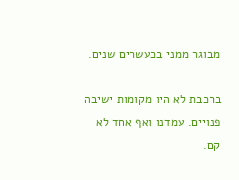מבוגר ממני בכעשרים שנים.

ברכבת לא היו מקומות ישיבה פנויים. עמדנו ואף אחד לא קם.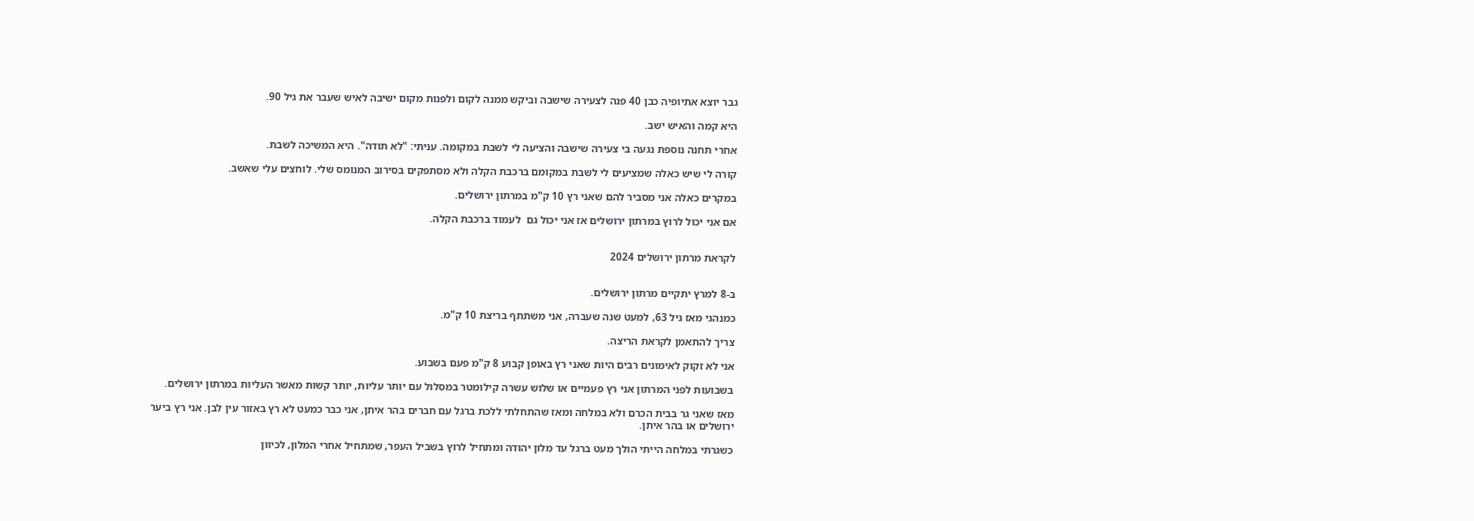גבר יוצא אתיופיה כבן 40 פנה לצעירה שישבה וביקש ממנה לקום ולפנות מקום ישיבה לאיש שעבר את גיל 90.

היא קמה והאיש ישב.

אחרי תחנה נוספת נגעה בי צעירה שישבה והציעה לי לשבת במקומה. עניתי: "לא תודה". היא המשיכה לשבת.

קורה לי שיש כאלה שמציעים לי לשבת במקומם ברכבת הקלה ולא מסתפקים בסירוב המנומס שלי. לוחצים עלי שאשב.

במקרים כאלה אני מסביר להם שאני רץ 10 ק"מ במרתון ירושלים.

אם אני יכול לרוץ במרתון ירושלים אז אני יכול גם  לעמוד ברכבת הקלה.


לקראת מרתון ירושלים 2024


ב-8 למרץ יתקיים מרתון ירושלים.

כמנהגי מאז גיל 63, למעט שנה שעברה, אני משתתף בריצת 10 ק"מ.

צריך להתאמן לקראת הריצה.

אני לא זקוק לאימונים רבים היות שאני רץ באופן קבוע 8 ק"מ פעם בשבוע.

בשבועות לפני המרתון אני רץ פעמיים או שלוש עשרה קילומטר במסלול עם יותר עליות, יותר קשות מאשר העליות במרתון ירושלים.

מאז שאני גר בבית הכרם ולא במלחה ומאז שהתחלתי ללכת ברגל עם חברים בהר איתן, אני כבר כמעט לא רץ באזור עין לבן. אני רץ ביער ירושלים או בהר איתן.

כשגרתי במלחה הייתי הולך מעט ברגל עד מלון יהודה ומתחיל לרוץ בשביל העפר, שמתחיל אחרי המלון, לכיוון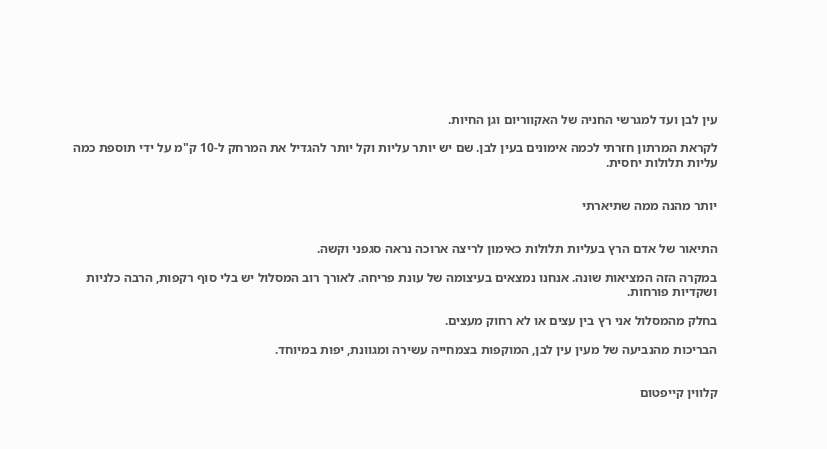עין לבן ועד למגרשי החניה של האקווריום וגן החיות.

לקראת המרתון חזרתי לכמה אימונים בעין לבן. שם יש יותר עליות וקל יותר להגדיל את המרחק ל-10 ק"מ על ידי תוספת כמה עליות תלולות יחסית.


יותר מהנה ממה שתיארתי


התיאור של אדם הרץ בעליות תלולות כאימון לריצה ארוכה נראה סגפני וקשה.

במקרה הזה המציאות שונה. אנחנו נמצאים בעיצומה של עונת פריחה. לאורך רוב המסלול יש בלי סוף רקפות, הרבה כלניות ושקדיות פורחות.

בחלק מהמסלול אני רץ בין עצים או לא רחוק מעצים.

הבריכות מהנביעה של מעין עין לבן, המוקפות בצמחייה עשירה ומגוונת, יפות במיוחד.


קלווין קייפטום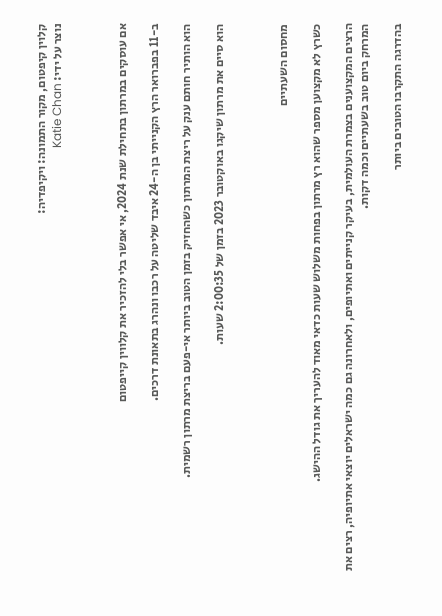קלוין קיפטום, מקור התמונה: ויקיפדיה:
נוצר על ידי: Katie Chan



אם עוסקים במרתון בתחילת שנת 2024, אי אפשר בלי להזכיר את קלווין קייפטום

ב-11 בפברואר הרץ הקנייתי בן ה-24 איבד שליטה על רכבו ונהרג בתאונת דרכים.

הוא הותיר חותם ענק על ריצת המרתון כשהחזיק בזמן הטוב ביותר אי-פעם בריצת מרתון רשמית.

הוא סיים את מרתון שיקגו באוקטובר 2023 בזמן של 2:00:35 שעות.



מחסום השעתיים

כשרץ לא מקצוען מספר שהוא רץ מרתון בפחות משלוש שעות כדאי מאוד להעריך את גודל ההישג.

הרצים המקצוענים בצמרת העולמית, בעיקר קנייתים ואתיופים, ולאחרונה גם כמה ישראלים יוצאי אתיופיה, רצים את המרחק ביום טוב בשעתיים וכמה דקות.

בהדרגה התקרבו הטובים ביותר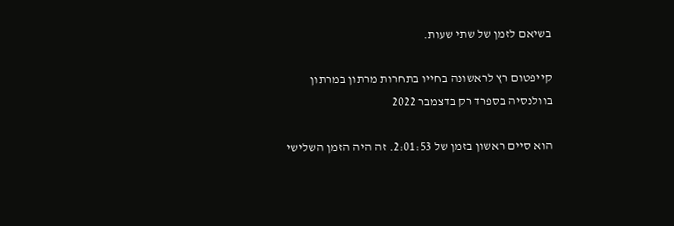בשיאם לזמן של שתי שעות.

קייפטום רץ לראשונה בחייו בתחרות מרתון במרתון בוולנסיה בספרד רק בדצמבר 2022

הוא סיים ראשון בזמן של 2:01:53. זה היה הזמן השלישי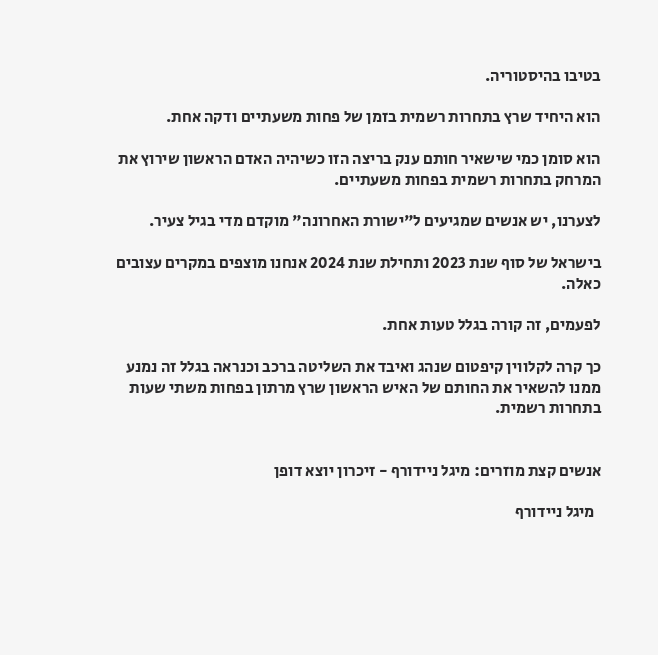בטיבו בהיסטוריה.

הוא היחיד שרץ בתחרות רשמית בזמן של פחות משעתיים ודקה אחת.

הוא סומן כמי שישאיר חותם ענק בריצה הזו כשיהיה האדם הראשון שירוץ את המרחק בתחרות רשמית בפחות משעתיים.

לצערנו, יש אנשים שמגיעים ל"ישורת האחרונה" מוקדם מדי בגיל צעיר.

בישראל של סוף שנת 2023 ותחילת שנת 2024 אנחנו מוצפים במקרים עצובים כאלה.

לפעמים, זה קורה בגלל טעות אחת.

כך קרה לקלווין קיפטום שנהג ואיבד את השליטה ברכב וכנראה בגלל זה נמנע ממנו להשאיר את החותם של האיש הראשון שרץ מרתון בפחות משתי שעות בתחרות רשמית.


אנשים קצת מוזרים: מיגל ניידורף - זיכרון יוצא דופן

  מיגל ניידורף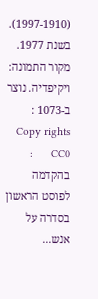(1997-1910). בשנת 1977. מקור התמונה: ויקיפדיה. נוצר ב-1073 :      Copy rights     CC0      : בהקדמה לפוסט הראשון בסדרה על אנש...